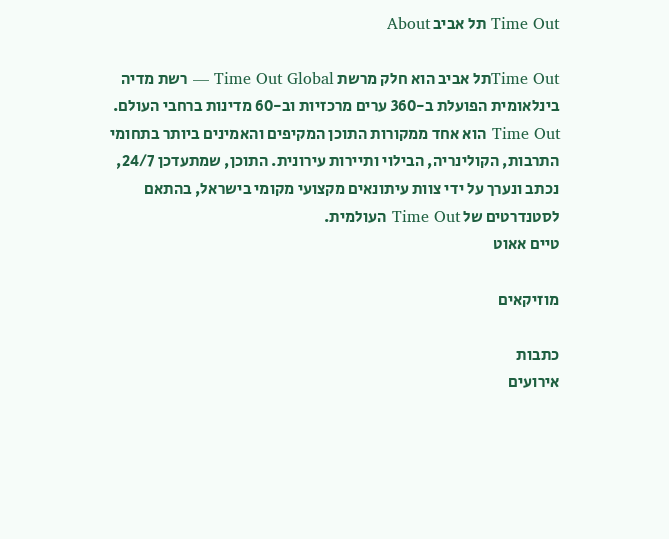Time Out תל אביב About

Time Outתל אביב הוא חלק מרשת Time Out Global — רשת מדיה בינלאומית הפועלת ב-360 ערים מרכזיות וב-60 מדינות ברחבי העולם. Time Out הוא אחד ממקורות התוכן המקיפים והאמינים ביותר בתחומי התרבות, הקולינריה, הבילוי ותיירות עירונית. התוכן, שמתעדכן 24/7, נכתב ונערך על ידי צוות עיתונאים מקצועי מקומי בישראל, בהתאם לסטנדרטים של Time Out העולמית.
טיים אאוט

מוזיקאים

כתבות
אירועים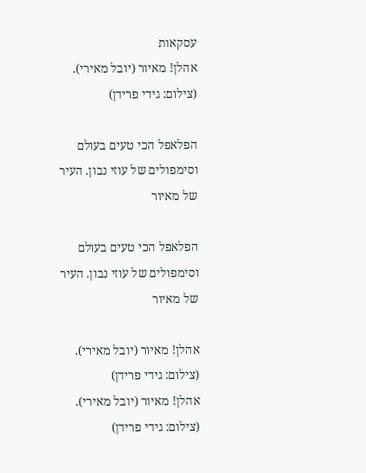עסקאות
אהלן! מאיור (יובל מאירי). (צילום: גידי פרידן)

הפלאפל הכי טעים בעולם וסימפולים של עוזי נבון. העיר של מאיור

הפלאפל הכי טעים בעולם וסימפולים של עוזי נבון. העיר של מאיור

אהלן! מאיור (יובל מאירי). (צילום: גידי פרידן)
אהלן! מאיור (יובל מאירי). (צילום: גידי פרידן)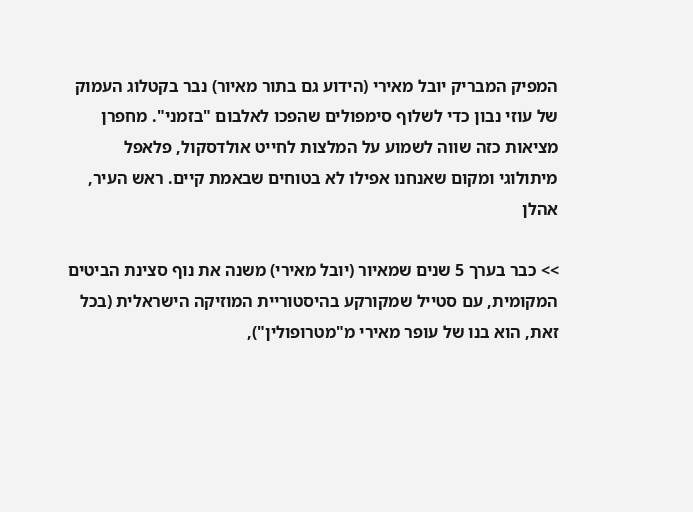המפיק המבריק יובל מאירי (הידוע גם בתור מאיור) נבר בקטלוג העמוק של עוזי נבון כדי לשלוף סימפולים שהפכו לאלבום "בזמני". מחפרן מציאות כזה שווה לשמוע על המלצות לחייט אולדסקול, פלאפל מיתולוגי ומקום שאנחנו אפילו לא בטוחים שבאמת קיים. ראש העיר, אהלן

>> כבר בערך 5 שנים שמאיור (יובל מאירי) משנה את נוף סצינת הביטים המקומית, עם סטייל שמקורקע בהיסטוריית המוזיקה הישראלית (בכל זאת, הוא בנו של עופר מאירי מ"מטרופולין"),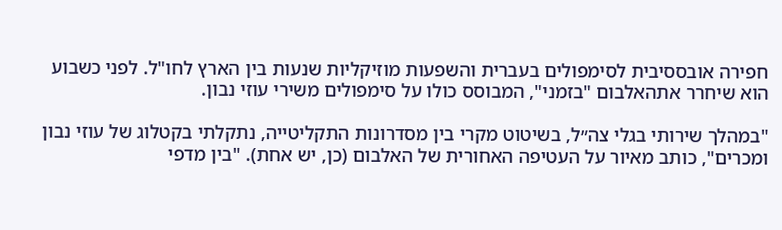חפירה אובססיבית לסימפולים בעברית והשפעות מוזיקליות שנעות בין הארץ לחו"ל. לפני כשבוע הוא שיחרר אתהאלבום "בזמני", המבוסס כולו על סימפולים משירי עוזי נבון.

"במהלך שירותי בגלי צה״ל, בשיטוט מקרי בין מסדרונות התקליטייה, נתקלתי בקטלוג של עוזי נבון ומכרים", כותב מאיור על העטיפה האחורית של האלבום (כן, יש אחת). "בין מדפי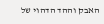האבק וההד הדהוי של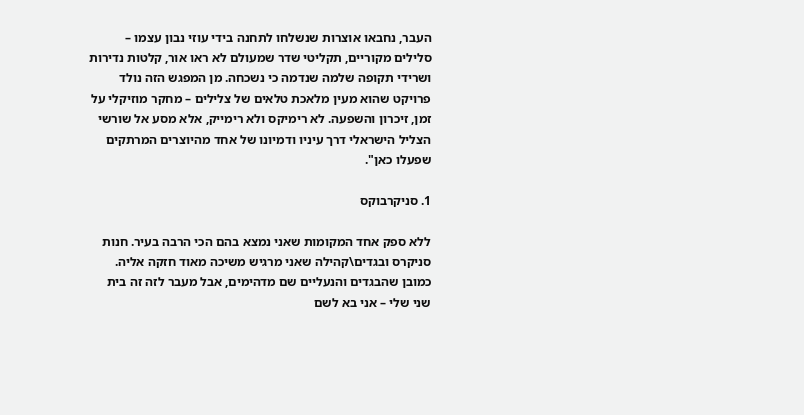העבר, נחבאו אוצרות שנשלחו לתחנה בידי עוזי נבון עצמו – סלילים מקוריים, תקליטי שדר שמעולם לא ראו אור, קלטות נדירות ושרידי תקופה שלמה שנדמה כי נשכחה. מן המפגש הזה נולד פרויקט שהוא מעין מלאכת טלאים של צלילים – מחקר מוזיקלי על זמן, זיכרון והשפעה. לא רימיקס ולא רימייק, אלא מסע אל שורשי הצליל הישראלי דרך עיניו ודמיונו של אחד מהיוצרים המרתקים שפעלו כאן".

1. סניקרבוקס

ללא ספק אחד המקומות שאני נמצא בהם הכי הרבה בעיר. חנות סניקרס ובגדים\קהילה שאני מרגיש משיכה מאוד חזקה אליה. כמובן שהבגדים והנעליים שם מדהימים, אבל מעבר לזה זה בית שני שלי – אני בא לשם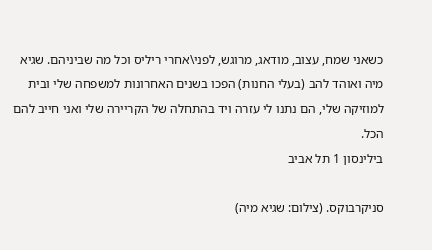כשאני שמח, עצוב, מודאג, מרוגש, לפני\אחרי ריליס וכל מה שביניהם. שגיא מיה ואוהד להב (בעלי החנות) הפכו בשנים האחרונות למשפחה שלי ובית למוזיקה שלי, הם נתנו לי עזרה ויד בהתחלה של הקריירה שלי ואני חייב להם הכל.
בילינסון 1 תל אביב

סניקרבוקס. (צילום: שגיא מיה)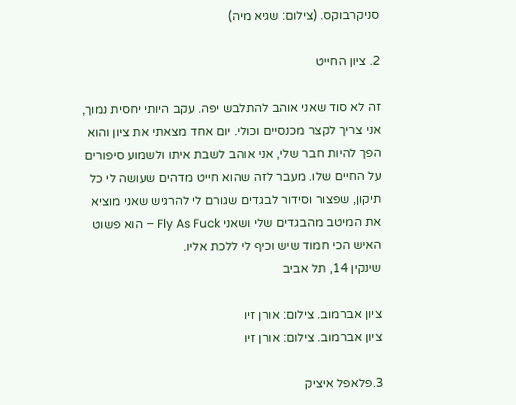סניקרבוקס. (צילום: שגיא מיה)

2. ציון החייט

זה לא סוד שאני אוהב להתלבש יפה. עקב היותי יחסית נמוך, אני צריך לקצר מכנסיים וכולי. יום אחד מצאתי את ציון והוא הפך להיות חבר שלי, אני אוהב לשבת איתו ולשמוע סיפורים על החיים שלו. מעבר לזה שהוא חייט מדהים שעושה לי כל תיקון, שפצור וסידור לבגדים שגורם לי להרגיש שאני מוציא את המיטב מהבגדים שלי ושאני Fly As Fuck – הוא פשוט האיש הכי חמוד שיש וכיף לי ללכת אליו.
שינקין 14, תל אביב

ציון אברמוב. צילום: אורן זיו
ציון אברמוב. צילום: אורן זיו

3.פלאפל איציק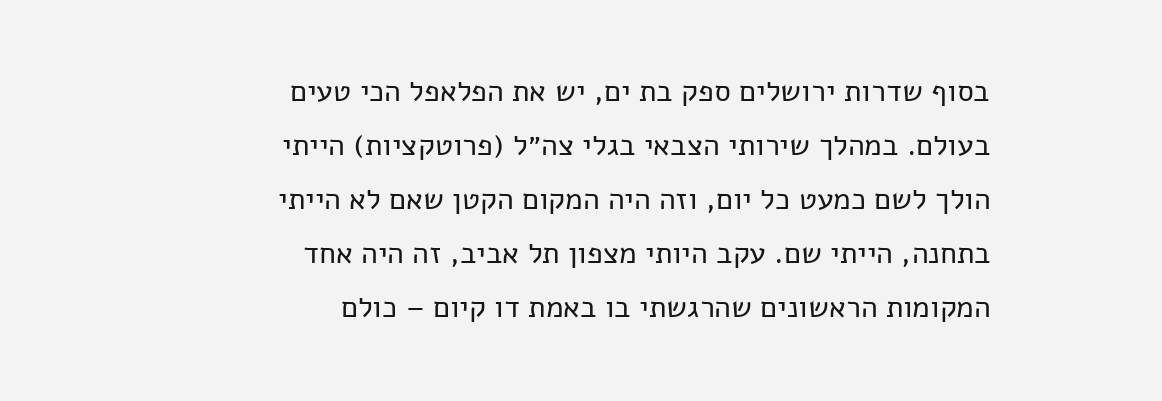בסוף שדרות ירושלים ספק בת ים, יש את הפלאפל הכי טעים בעולם. במהלך שירותי הצבאי בגלי צה״ל (פרוטקציות) הייתי הולך לשם כמעט כל יום, וזה היה המקום הקטן שאם לא הייתי בתחנה, הייתי שם. עקב היותי מצפון תל אביב, זה היה אחד המקומות הראשונים שהרגשתי בו באמת דו קיום – כולם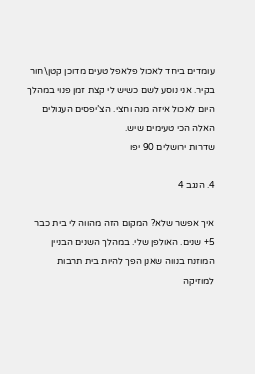עומדים ביחד לאכול פלאפל טעים מדוכן קטן\חור בקיר. אני נוסע לשם כשיש לי קצת זמן פנוי במהלך היום לאכול איזה מנה וחצי. הצ’יפסים העגולים האלה הכי טעימים שיש.
שדרות ירושלים 90 יפו

4. הנגב 4

איך אפשר שלא? המקום הזה מהווה לי בית כבר 5+ שנים. האולפן שלי. במהלך השנים הבניין המוזנח בנווה שאנן הפך להיות בית תרבות למוזיקה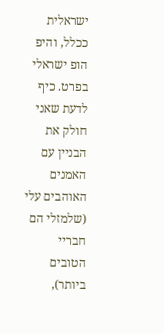ישראלית ככלל, והיפ הופ ישראלי בפרט. כיף לדעת שאני חולק את הבניין עם האמנים האוהבים עלי (שלמזלי הם חבריי הטובים ביותר),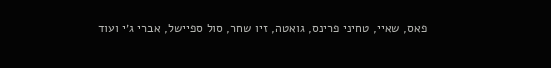פאס, שאיי, טחיני פרינס, גואטה, זיו שחר, סול ספיישל, אברי ג׳י ועוד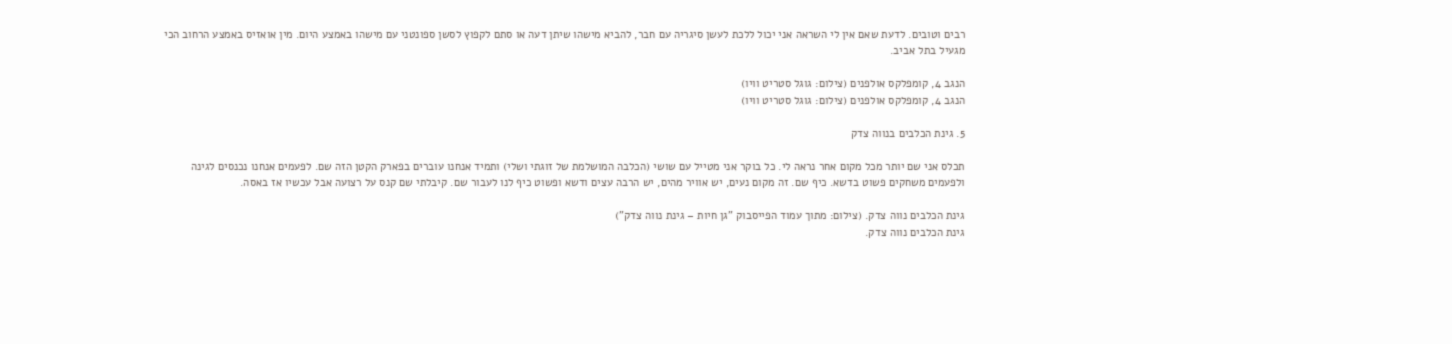רבים וטובים. לדעת שאם אין לי השראה אני יכול ללכת לעשן סיגריה עם חבר, להביא מישהו שיתן דעה או סתם לקפוץ לסשן ספונטני עם מישהו באמצע היום. מין אואזיס באמצע הרחוב הכי מגעיל בתל אביב.

הנגב 4, קומפלקס אולפנים (צילום: גוגל סטריט וויו)
הנגב 4, קומפלקס אולפנים (צילום: גוגל סטריט וויו)

5. גינת הכלבים בנווה צדק

תכלס אני שם יותר מכל מקום אחר נראה לי. כל בוקר אני מטייל עם שושי (הכלבה המושלמת של זוגתי ושלי) ותמיד אנחנו עוברים בפארק הקטן הזה שם. לפעמים אנחנו נכנסים לגינה ולפעמים משחקים פשוט בדשא. כיף שם. זה מקום נעים, יש אוויר מהים, יש הרבה עצים ודשא ופשוט כיף לנו לעבור שם. קיבלתי שם קנס על רצועה אבל עכשיו אז באסה.

גינת הכלבים נווה צדק. (צילום: מתוך עמוד הפייסבוק "גן חיות – גינת נווה צדק")
גינת הכלבים נווה צדק.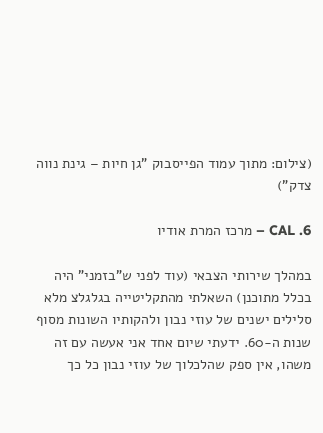(צילום: מתוך עמוד הפייסבוק "גן חיות – גינת נווה צדק")

6. CAL – מרכז המרת אודיו

במהלך שירותי הצבאי (עוד לפני ש"בזמני" היה בכלל מתוכנן) השאלתי מהתקליטייה בגלגלצ מלא סלילים ישנים של עוזי נבון ולהקותיו השונות מסוף שנות ה-60. ידעתי שיום אחד אני אעשה עם זה משהו, אין ספק שהלכלוך של עוזי נבון כל כך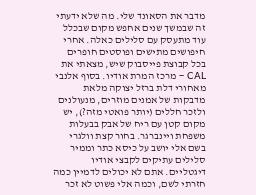מדבר את הסאונד שלי. מה שלא ידעתי זה שבמשך שנים אחפש מקום שבכלל עוד מתעסק עם סלילים כאלה. אחרי חיפושים מתישים ופוסטים חופרים בכל קבוצת פייסבוק שיש, מצאתי את CAL – מרכז המרת אודיו. בסוף אלנבי מאחורי דלת ברזל יצוקה מלאת מדבקות של אמנים מוזרים, מנעולנים ולזכר חללים (יותר פואטי מזה?), יש מקום קטן עם ריח של אבק בבעלות משפחת ויינברגר. בחור קצת וולגרי בשם אלי יושב על כיסא כתר וממיר סלילים עתיקים לקבצי אודיו דיגטליים. אתם לא יכולים לדמיין כמה חזרתי לשם, וכמה אלי פשוט לא זכר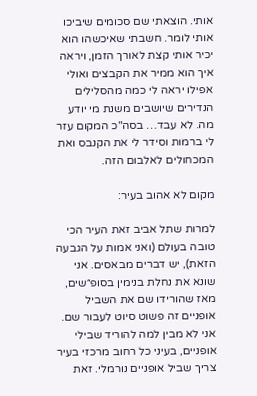אותי. הוצאתי שם סכומים שיביכו אותי לומר. חשבתי שאיכשהו הוא יכיר אותי קצת לאורך הזמן, ויראה איך הוא ממיר את הקבצים ואולי אפילו יראה לי כמה מהסלילים הנדירים שיושבים משנת מי יודע מה. לא עבד… בסה"כ המקום עזר לי ברמות וסידר לי את הקנבס ואת המכחולים לאלבום הזה.

מקום לא אהוב בעיר:

למרות שתל אביב זאת העיר הכי טובה בעולם (ואני אמות על הגבעה הזאת), יש דברים מבאסים. אני שונא את נחלת בנימין בסופ״שים, מאז שהורידו שם את השביל אופניים זה פשוט סיוט לעבור שם. אני לא מבין למה להוריד שבילי אופניים, בעיני כל רחוב מרכזי בעיר צריך שביל אופניים נורמלי. זאת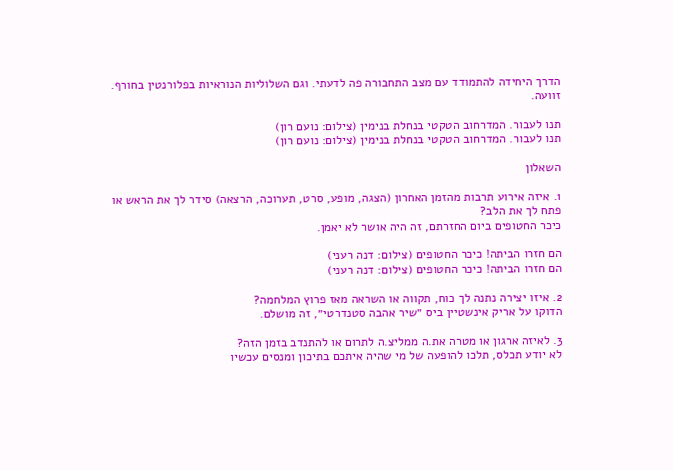הדרך היחידה להתמודד עם מצב התחבורה פה לדעתי. וגם השלוליות הנוראיות בפלורנטין בחורף. זוועה.

תנו לעבור. המדרחוב הטקטי בנחלת בנימין (צילום: נועם רון)
תנו לעבור. המדרחוב הטקטי בנחלת בנימין (צילום: נועם רון)

השאלון

1. איזה אירוע תרבות מהזמן האחרון (הצגה, מופע, סרט, תערוכה, הרצאה) סידר לך את הראש או פתח לך את הלב?
כיכר החטופים ביום החזרתם, זה היה אושר לא יאמן.

הם חזרו הביתה! כיכר החטופים (צילום: דנה רעני)
הם חזרו הביתה! כיכר החטופים (צילום: דנה רעני)

2. איזו יצירה נתנה לך כוח, תקווה או השראה מאז פרוץ המלחמה?
הדוקו על אריק אינשטיין ביס ״שיר אהבה סטנדרטי״, זה מושלם.

3. לאיזה ארגון או מטרה את.ה ממליצ.ה לתרום או להתנדב בזמן הזה?
לא יודע תכלס, תלכו להופעה של מי שהיה איתכם בתיכון ומנסים עכשיו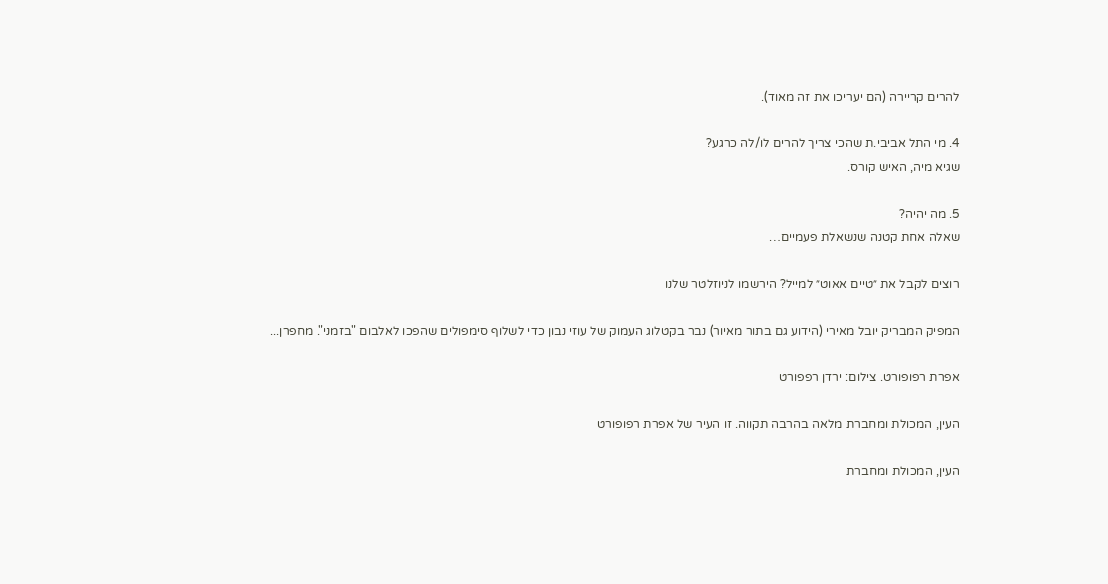להרים קריירה (הם יעריכו את זה מאוד).

4. מי התל אביבי.ת שהכי צריך להרים לו/לה כרגע?
שגיא מיה, האיש קורס.

5. מה יהיה?
שאלה אחת קטנה שנשאלת פעמיים…

רוצים לקבל את ״טיים אאוט״ למייל? הירשמו לניוזלטר שלנו

המפיק המבריק יובל מאירי (הידוע גם בתור מאיור) נבר בקטלוג העמוק של עוזי נבון כדי לשלוף סימפולים שהפכו לאלבום "בזמני". מחפרן...

אפרת רפופורט. צילום: ירדן רפפורט

העין, המכולת ומחברת מלאה בהרבה תקווה. זו העיר של אפרת רפופורט

העין, המכולת ומחברת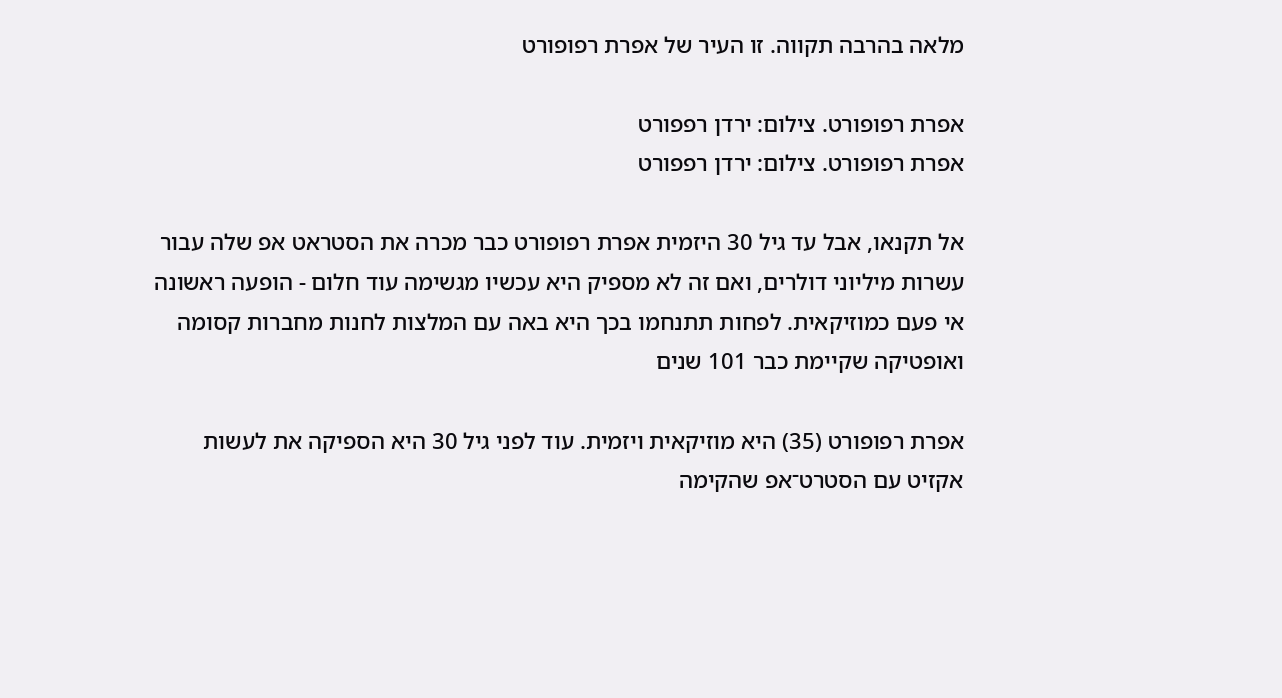מלאה בהרבה תקווה. זו העיר של אפרת רפופורט

אפרת רפופורט. צילום: ירדן רפפורט
אפרת רפופורט. צילום: ירדן רפפורט

אל תקנאו, אבל עד גיל 30 היזמית אפרת רפופורט כבר מכרה את הסטראט אפ שלה עבור עשרות מיליוני דולרים, ואם זה לא מספיק היא עכשיו מגשימה עוד חלום - הופעה ראשונה אי פעם כמוזיקאית. לפחות תתנחמו בכך היא באה עם המלצות לחנות מחברות קסומה ואופטיקה שקיימת כבר 101 שנים

אפרת רפופורט (35) היא מוזיקאית ויזמית. עוד לפני גיל 30 היא הספיקה את לעשות אקזיט עם הסטרט־אפ שהקימה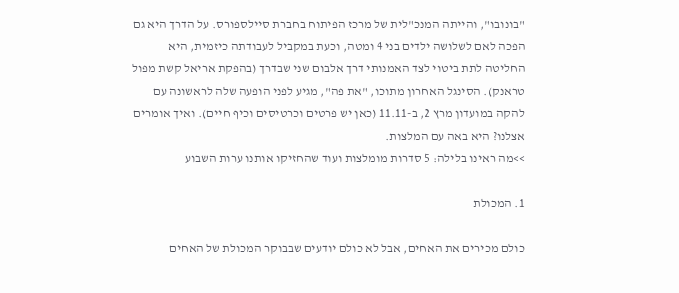"בונובו", והייתה המנכ"לית של מרכז הפיתוח בחברת סיילספורס. על הדרך היא גם הפכה לאם לשלושה ילדים בני 4 ומטה, וכעת במקביל לעבודתה כיזמית, היא החליטה לתת ביטוי לצד האמנותי דרך אלבום שני שבדרך (בהפקת אריאל קשת מפול טראנק). הסינגל האחרון מתוכו, "את פה", מגיע לפני הופעה שלה לראשונה עם להקה במועדון מרץ 2, ב-11.11 (כאן יש פרטים וכרטיסים וכיף חיים). ואיך אומרים אצלנו? היא באה עם המלצות.
>>מה ראינו בלילה: 5 סדרות מומלצות ועוד שהחזיקו אותנו ערות השבוע

1. המכולת

כולם מכירים את האחים, אבל לא כולם יודעים שבבוקר המכולת של האחים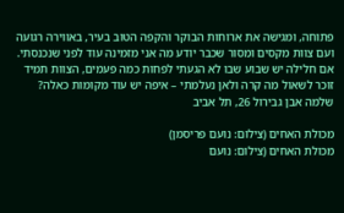פתוחה, ומגישה את ארוחות הבוקר והקפה הטוב בעיר, באווירה רגועה ועם צוות מקסים ומסור שכבר יודע מה אני מזמינה עוד לפני שנכנסתי. אם חלילה יש שבוע שבו לא הגעתי לפחות כמה פעמים, הצוות תמיד זוכר לשאול מה קרה ולאן נעלמתי – איפה יש עוד מקומות כאלה?
שלמה אבן גבירול 26, תל אביב

מכולת האחים (צילום: נועם פריסמן)
מכולת האחים (צילום: נועם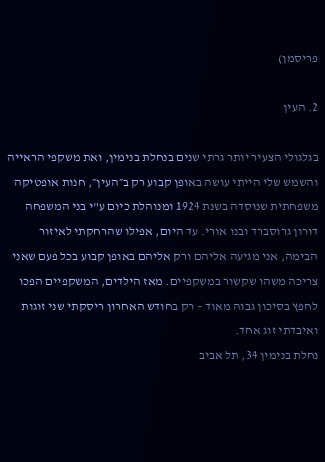פריסמן)

2. העין

בגלגולי הצעיר יותר גרתי שנים בנחלת בנימין, ואת משקפי הראייה והשמש שלי הייתי עושה באופן קבוע רק ב״העין״, חנות אופטיקה משפחתית שנוסדה בשנת 1924 ומנוהלת כיום ע"י בני המשפחה דורון גרוסברד ובנו אורי. עד היום, אפילו שהרחקתי לאיזור הבימה, אני מגיעה אליהם ורק אליהם באופן קבוע בכל פעם שאני צריכה משהו שקשור במשקפיים. מאז הילדים, המשקפיים הפכו לחפץ בסיכון גבוה מאוד – רק בחודש האחרון ריסקתי שני זוגות ואיבדתי זוג אחד.
נחלת בנימין 34, תל אביב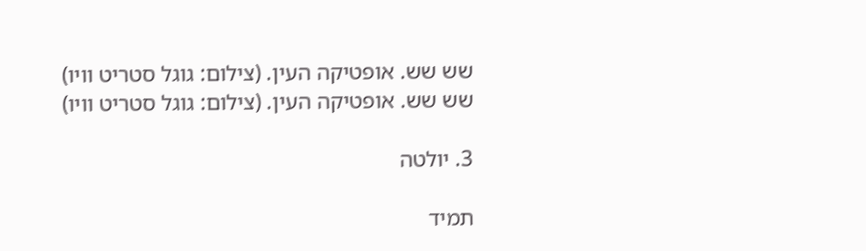שש שש. אופטיקה העין. (צילום: גוגל סטריט וויו)
שש שש. אופטיקה העין. (צילום: גוגל סטריט וויו)

3. יולטה

תמיד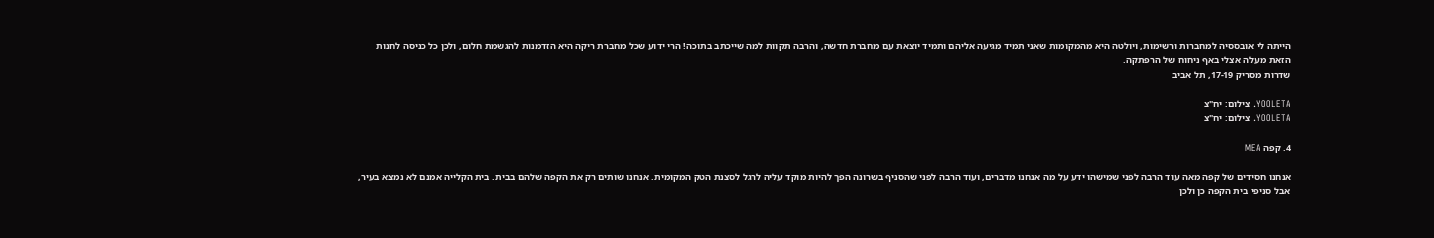הייתה לי אובססיה למחברות ורשימות, ויולטה היא מהמקומות שאני תמיד מגיעה אליהם ותמיד יוצאת עם מחברת חדשה, והרבה תקוות למה שייכתב בתוכה! הרי ידוע שכל מחברת ריקה היא הזדמנות להגשמת חלום, ולכן כל כניסה לחנות הזאת מעלה אצלי באף ניחוח של הרפתקה.
שדרות מסריק 17-19, תל אביב

YOOLETA. צילום: יח"צ
YOOLETA. צילום: יח"צ

4. קפה MEA

אנחנו חסידים של קפה מאה עוד הרבה לפני שמישהו ידע על מה אנחנו מדברים, ועוד הרבה לפני שהסניף בשרונה הפך להיות מוקד עליה לרגל לסצנת הטק המקומית. אנחנו שותים רק את הקפה שלהם בבית. בית הקלייה אמנם לא נמצא בעיר, אבל סניפי בית הקפה כן ולכן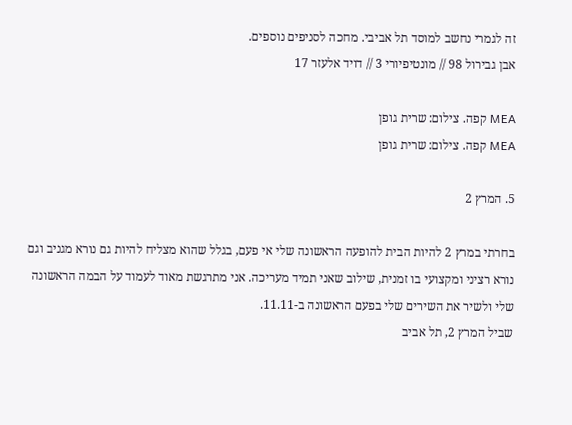זה לגמרי נחשב למוסד תל אביבי. מחכה לסניפים נוספים.
אבן גבירול 98 // מונטיפיורי 3 // דויד אלעזר 17

MEA קפה. צילום: שרית גופן
MEA קפה. צילום: שרית גופן

5. המרץ 2

בחרתי במרץ 2 להיות הבית להופעה הראשונה שלי אי פעם, בגלל שהוא מצליח להיות גם נורא מגניב וגם נורא רציני ומקצועי בו זמנית, שילוב שאני תמיד מעריכה. אני מתרגשת מאוד לעמוד על הבמה הראשונה שלי ולשיר את השירים שלי בפעם הראשונה ב-11.11.
שביל המרץ 2, תל אביב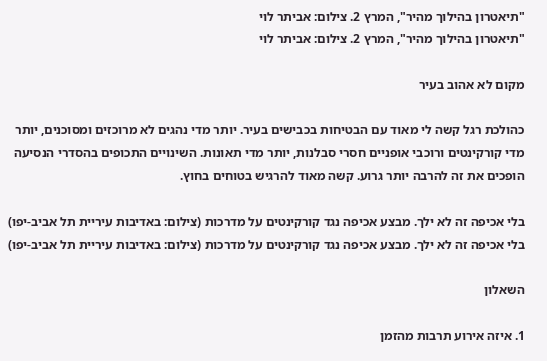"תיאטרון בהילוך מהיר", המרץ 2. צילום: אביתר לוי
"תיאטרון בהילוך מהיר", המרץ 2. צילום: אביתר לוי

מקום לא אהוב בעיר

כהולכת רגל קשה לי מאוד עם הבטיחות בכבישים בעיר. יותר מדי נהגים לא מרוכזים ומסוכנים, יותר מדי קורקינטים ורוכבי אופניים חסרי סבלנות, יותר מדי תאונות. השינויים התכופים בהסדרי הנסיעה הופכים את זה להרבה יותר גרוע. קשה מאוד להרגיש בטוחים בחוץ.

בלי אכיפה זה לא ילך. מבצע אכיפה נגד קורקינטים על מדרכות (צילום: באדיבות עיריית תל אביב-יפו)
בלי אכיפה זה לא ילך. מבצע אכיפה נגד קורקינטים על מדרכות (צילום: באדיבות עיריית תל אביב-יפו)

השאלון

1. איזה אירוע תרבות מהזמן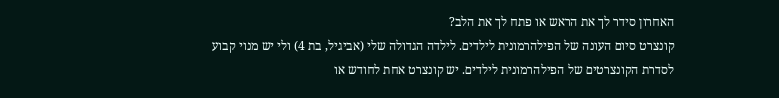האחרון סידר לך את הראש או פתח לך את הלב?
קונצרט סיום העונה של הפילהרמונית לילדים. לילדה הגדולה שלי (אביגיל, בת 4) ולי יש מנוי קבוע לסדרת הקונצרטים של הפילהרמונית לילדים. יש קונצרט אחת לחודש או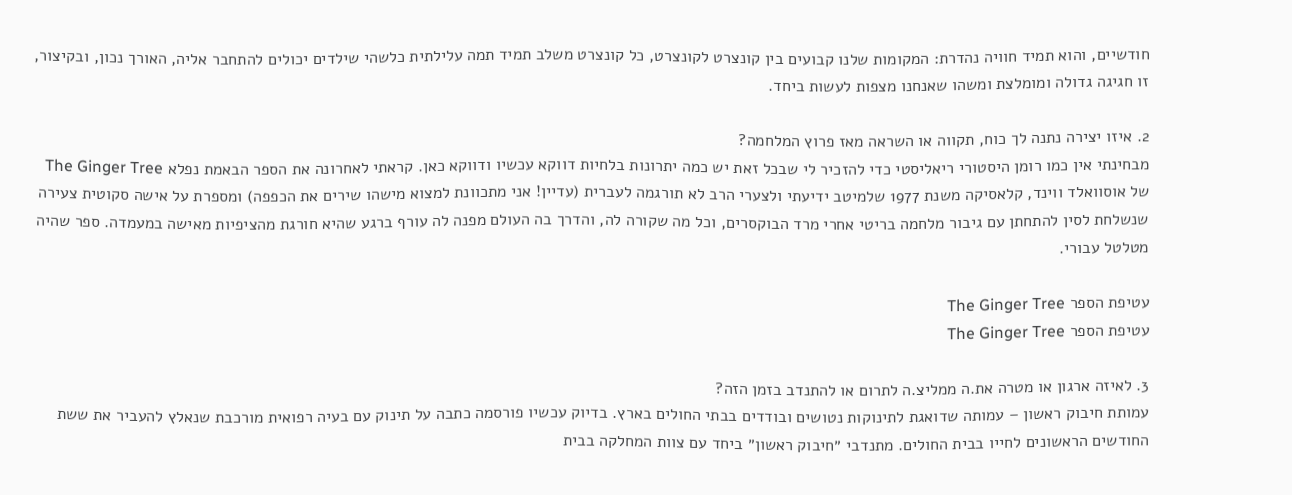חודשיים, והוא תמיד חוויה נהדרת: המקומות שלנו קבועים בין קונצרט לקונצרט, כל קונצרט משלב תמיד תמה עלילתית כלשהי שילדים יכולים להתחבר אליה, האורך נכון, ובקיצור, זו חגיגה גדולה ומומלצת ומשהו שאנחנו מצפות לעשות ביחד.

2. איזו יצירה נתנה לך כוח, תקווה או השראה מאז פרוץ המלחמה?
מבחינתי אין כמו רומן היסטורי ריאליסטי כדי להזכיר לי שבכל זאת יש כמה יתרונות בלחיות דווקא עכשיו ודווקא כאן. קראתי לאחרונה את הספר הבאמת נפלא The Ginger Tree של אוסוואלד ווינד, קלאסיקה משנת 1977 שלמיטב ידיעתי ולצערי הרב לא תורגמה לעברית (עדיין! אני מתכוונת למצוא מישהו שירים את הכפפה) ומספרת על אישה סקוטית צעירה שנשלחת לסין להתחתן עם גיבור מלחמה בריטי אחרי מרד הבוקסרים, וכל מה שקורה לה, והדרך בה העולם מפנה לה עורף ברגע שהיא חורגת מהציפיות מאישה במעמדה. ספר שהיה מטלטל עבורי.

עטיפת הספר The Ginger Tree
עטיפת הספר The Ginger Tree

3. לאיזה ארגון או מטרה את.ה ממליצ.ה לתרום או להתנדב בזמן הזה?
עמותת חיבוק ראשון – עמותה שדואגת לתינוקות נטושים ובודדים בבתי החולים בארץ. בדיוק עכשיו פורסמה כתבה על תינוק עם בעיה רפואית מורכבת שנאלץ להעביר את ששת החודשים הראשונים לחייו בבית החולים. מתנדבי ״חיבוק ראשון״ ביחד עם צוות המחלקה בבית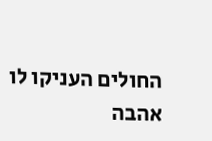החולים העניקו לו אהבה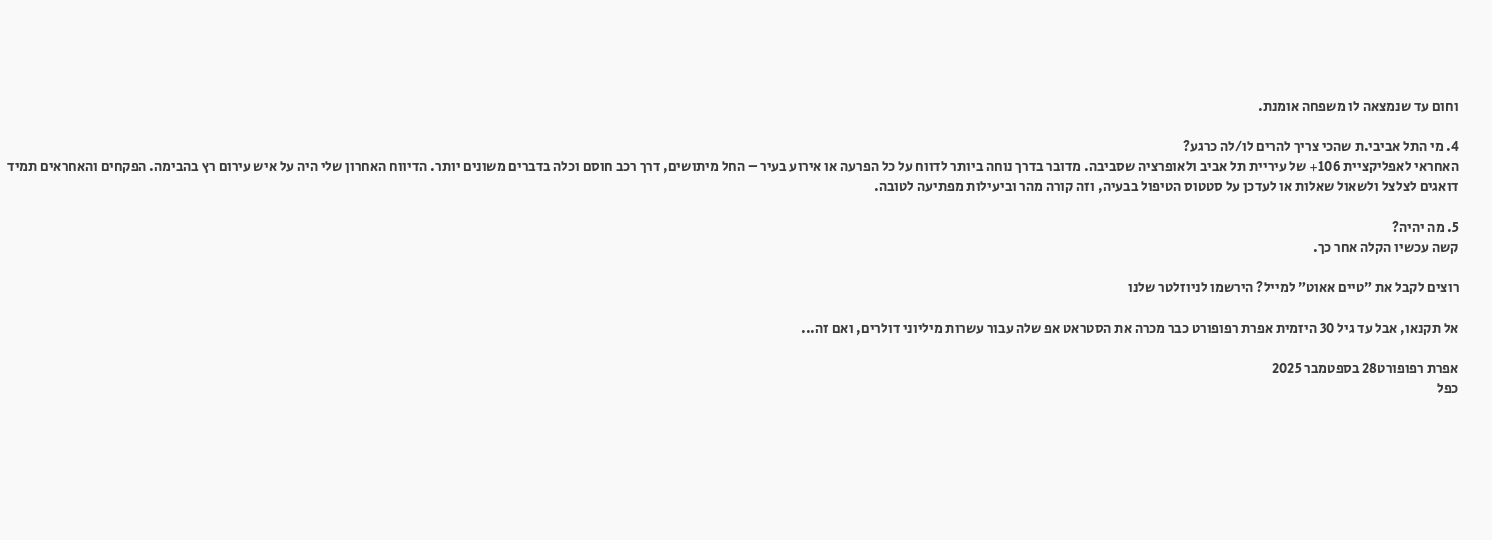וחום עד שנמצאה לו משפחה אומנת.

4. מי התל אביבי.ת שהכי צריך להרים לו/לה כרגע?
האחראי לאפליקציית 106+ של עיריית תל אביב ולאופרציה שסביבה. מדובר בדרך נוחה ביותר לדווח על כל הפרעה או אירוע בעיר – החל מיתושים, דרך רכב חוסם וכלה בדברים משונים יותר. הדיווח האחרון שלי היה על איש עירום רץ בהבימה. הפקחים והאחראים תמיד דואגים לצלצל ולשאול שאלות או לעדכן על סטטוס הטיפול בבעיה, וזה קורה מהר וביעילות מפתיעה לטובה.

5. מה יהיה?
קשה עכשיו הקלה אחר כך.

רוצים לקבל את ״טיים אאוט״ למייל? הירשמו לניוזלטר שלנו

אל תקנאו, אבל עד גיל 30 היזמית אפרת רפופורט כבר מכרה את הסטראט אפ שלה עבור עשרות מיליוני דולרים, ואם זה...

אפרת רפופורט28 בספטמבר 2025
כפל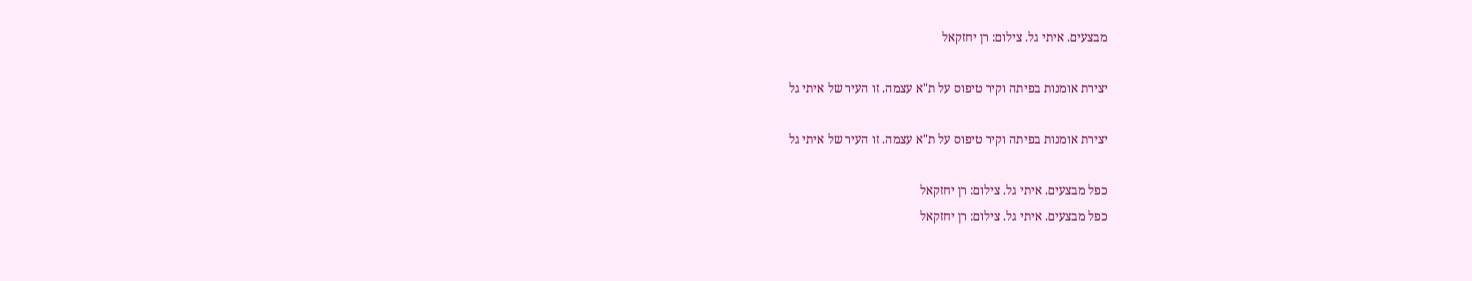מבצעים. איתי גל. צילום: רן יחזקאל

יצירת אומנות בפיתה וקיר טיפוס על ת"א עצמה. זו העיר של איתי גל

יצירת אומנות בפיתה וקיר טיפוס על ת"א עצמה. זו העיר של איתי גל

כפל מבצעים. איתי גל. צילום: רן יחזקאל
כפל מבצעים. איתי גל. צילום: רן יחזקאל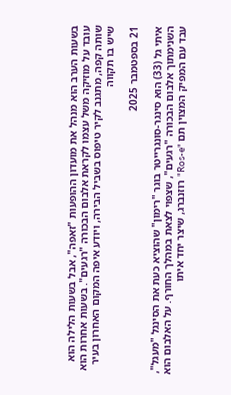בשעות הערב הוא מנהל את מועדון ההופעות "זאפה", אבל בשעות הלילה הוא עובד על מוזיקה משל עצמו לקראת אלבום הבכורה "רגעים". בשעות אחרות הוא שותה קפה, מתגנב לקיר טיפוס בשביל הבירה, ויודע איפה המקום האחרון בעיר שיש בו תקווה

21 בספטמבר 2025

איתי גל (33) הוא סינגר-סונגרייטר בוגר "רימון" שהוציא כעת את הסינגל "מעגל", השנימתוך אלבום הבכורה "רגעים", שצפוי לצאת במהלך החורף. על האלבום הוא עבד עם המפיק המצוין תם "Ros-e" רוזנברג, שיצר יחד איתו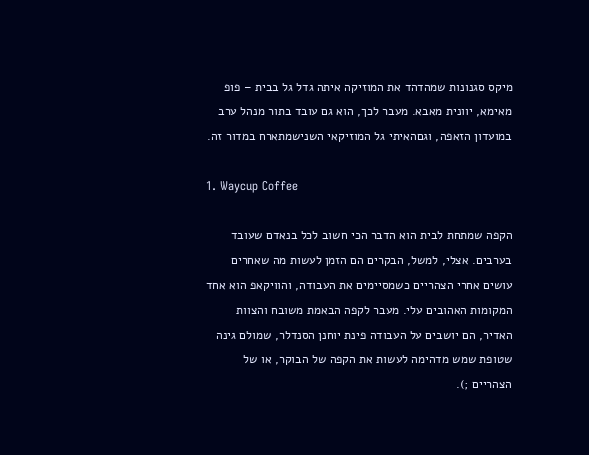מיקס סגנונות שמהדהד את המוזיקה איתה גדל גל בבית – פופ מאימא, יוונית מאבא. מעבר לכך, הוא גם עובד בתור מנהל ערב במועדון הזאפה, וגםהאיתי גל המוזיקאי השנישמתארח במדור זה.

1. Waycup Coffee

הקפה שמתחת לבית הוא הדבר הכי חשוב לכל בנאדם שעובד בערבים. אצלי, למשל, הבקרים הם הזמן לעשות מה שאחרים עושים אחרי הצהריים כשמסיימים את העבודה, והוויקאפ הוא אחד המקומות האהובים עלי. מעבר לקפה הבאמת משובח והצוות האדיר, הם יושבים על העבודה פינת יוחנן הסנדלר, שמולם גינה שטופת שמש מדהימה לעשות את הקפה של הבוקר, או של הצהריים ;).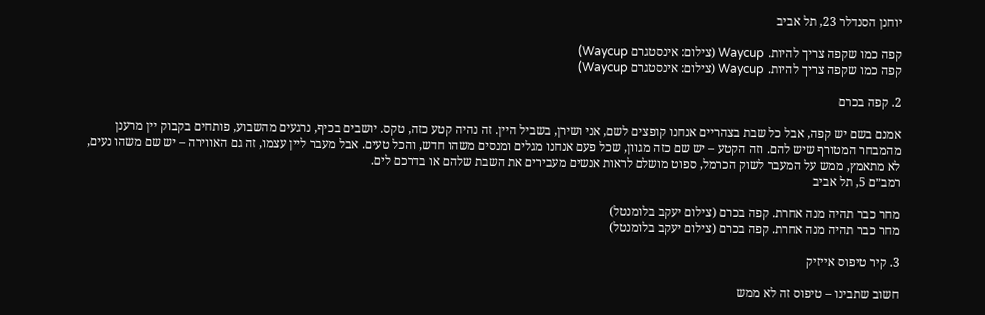יוחנן הסנדלר 23, תל אביב

קפה כמו שקפה צריך להיות. Waycup (צילום: אינסטגרם Waycup)
קפה כמו שקפה צריך להיות. Waycup (צילום: אינסטגרם Waycup)

2. קפה בכרם

אמנם בשם יש קפה, אבל כל שבת בצהריים אנחנו קופצים לשם, אני ושירן, בשביל היין. זה נהיה קטע כזה, טקס. יושבים בכיף, נרגעים מהשבוע, פותחים בקבוק יין מרענן מהמבחר המטורף שיש להם. וזה הקטע – יש שם כזה מגוון, שכל פעם אנחנו מגלים ומנסים משהו חדש, והכל טעים. אבל מעבר ליין עצמו, זה גם האווירה – יש שם משהו נעים, לא מתאמץ, ממש על המעבר לשוק הכרמל, ספוט מושלם לראות אנשים מעבירים את השבת שלהם או בדרכם לים.
רמב״ם 5, תל אביב

מחר כבר תהיה מנה אחרת. קפה בכרם (צילום יעקב בלומנטל)
מחר כבר תהיה מנה אחרת. קפה בכרם (צילום יעקב בלומנטל)

3. קיר טיפוס אייזיק

חשוב שתבינו – טיפוס זה לא ממש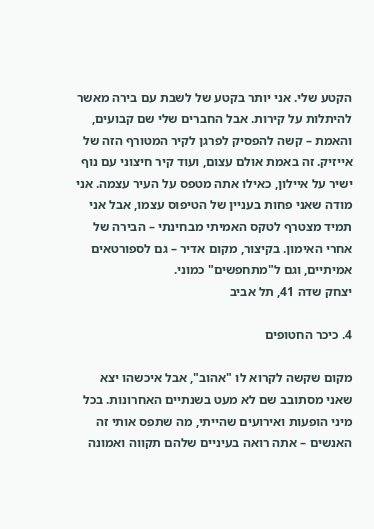הקטע שלי. אני יותר בקטע של לשבת עם בירה מאשר להיתלות על קירות. אבל החברים שלי שם קבועים, והאמת – קשה להפסיק לפרגן לקיר המטורף הזה של אייזיק. זה באמת אולם עצום, ועוד קיר חיצוני עם נוף ישיר על איילון, כאילו אתה מטפס על העיר עצמה. אני מודה שאני פחות בעניין של הטיפוס עצמו, אבל אני תמיד מצטרף לטקס האמיתי מבחינתי – הבירה של אחרי האימון. בקיצור, מקום אדיר – גם לספורטאים אמיתיים, וגם ל"מתחפשים" כמוני.
יצחק שדה 41, תל אביב

4. כיכר החטופים

מקום שקשה לקרוא לו "אהוב", אבל איכשהו יצא שאני מסתובב שם לא מעט בשנתיים האחרונות. בכל מיני הופעות ואירועים שהייתי, מה שתפס אותי זה האנשים – אתה רואה בעיניים שלהם תקווה ואמונה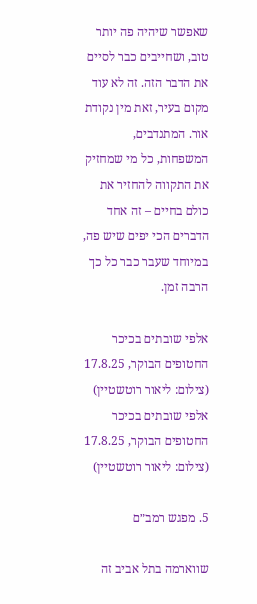שאפשר שיהיה פה יותר טוב, ושחייבים כבר לסיים את הדבר הזה. זה לא עוד מקום בעיר, זאת מין נקודת אור. המתנדבים, המשפחות, כל מי שמחזיק את התקווה להחזיר את כולם בחיים – זה אחד הדברים הכי יפים שיש פה, במיוחד שעבר כבר כל כך הרבה זמן.

אלפי שובתים בכיכר החטופים הבוקר, 17.8.25 (צילום: ליאור רוטשטיין)
אלפי שובתים בכיכר החטופים הבוקר, 17.8.25 (צילום: ליאור רוטשטיין)

5. מפגש רמב״ם

שווארמה בתל אביב זה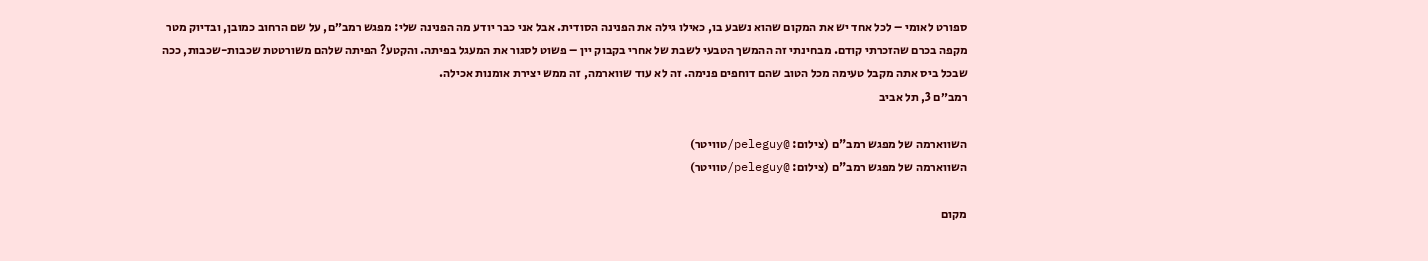ספורט לאומי – לכל אחד יש את המקום שהוא נשבע בו, כאילו גילה את הפנינה הסודית. אבל אני כבר יודע מה הפנינה שלי: מפגש רמב״ם, על שם הרחוב כמובן, ובדיוק מטר מקפה בכרם שהזכרתי קודם. מבחינתי זה ההמשך הטבעי לשבת של אחרי בקבוק יין – פשוט לסגור את המעגל בפיתה. והקטע? הפיתה שלהם משורטטת שכבות-שכבות, ככה שבכל ביס אתה מקבל טעימה מכל הטוב שהם דוחפים פנימה. זה לא עוד שווארמה, זה ממש יצירת אומנות אכילה.
רמב״ם 3, תל אביב

השווארמה של מפגש רמב"ם (צילום: @peleguy/טוויטר)
השווארמה של מפגש רמב"ם (צילום: @peleguy/טוויטר)

מקום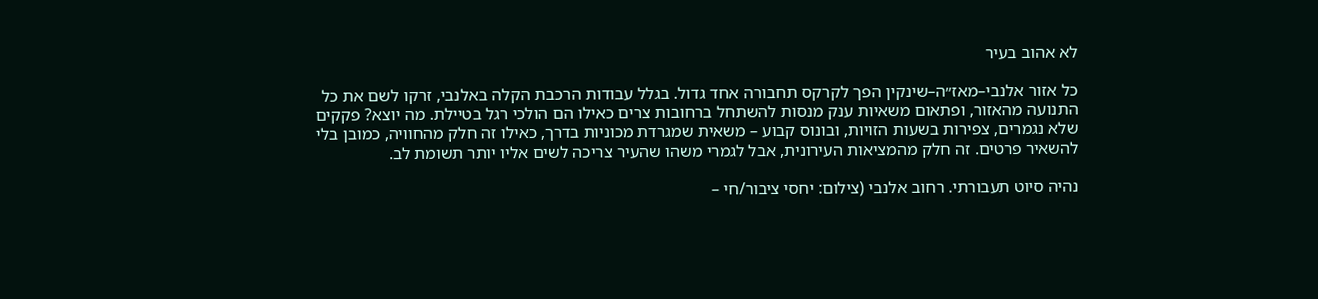לא אהוב בעיר

כל אזור אלנבי–מאז״ה–שינקין הפך לקרקס תחבורה אחד גדול. בגלל עבודות הרכבת הקלה באלנבי, זרקו לשם את כל התנועה מהאזור, ופתאום משאיות ענק מנסות להשתחל ברחובות צרים כאילו הם הולכי רגל בטיילת. מה יוצא? פקקים שלא נגמרים, צפירות בשעות הזויות, ובונוס קבוע – משאית שמגרדת מכוניות בדרך, כאילו זה חלק מהחוויה, כמובן בלי להשאיר פרטים. זה חלק מהמציאות העירונית, אבל לגמרי משהו שהעיר צריכה לשים אליו יותר תשומת לב.

נהיה סיוט תעבורתי. רחוב אלנבי (צילום: יחסי ציבור/חי –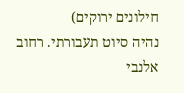חילונים ירוקים)
נהיה סיוט תעבורתי. רחוב אלנבי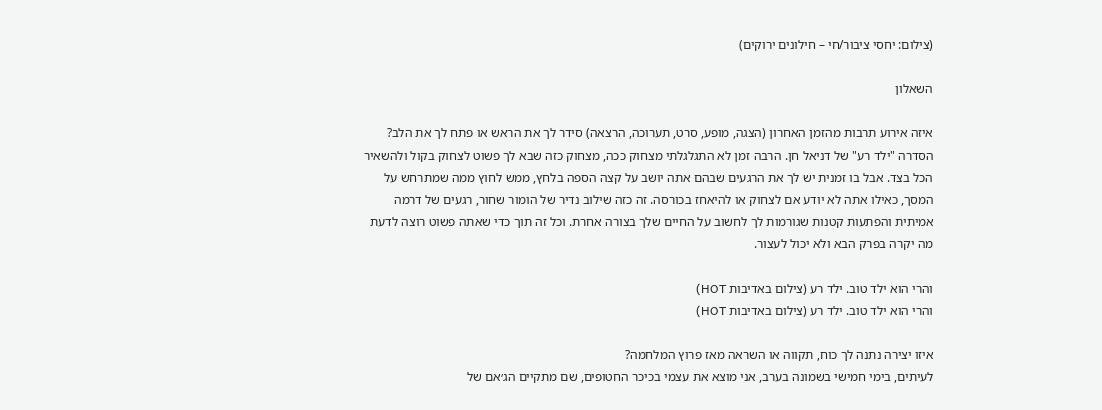(צילום: יחסי ציבור/חי – חילונים ירוקים)

השאלון

איזה אירוע תרבות מהזמן האחרון (הצגה, מופע, סרט, תערוכה, הרצאה) סידר לך את הראש או פתח לך את הלב?
הסדרה "ילד רע" של דניאל חן. הרבה זמן לא התגלגלתי מצחוק ככה, מצחוק כזה שבא לך פשוט לצחוק בקול ולהשאיר הכל בצד. אבל בו זמנית יש לך את הרגעים שבהם אתה יושב על קצה הספה בלחץ, ממש לחוץ ממה שמתרחש על המסך, כאילו אתה לא יודע אם לצחוק או להיאחז בכורסה. זה כזה שילוב נדיר של הומור שחור, רגעים של דרמה אמיתית והפתעות קטנות שגורמות לך לחשוב על החיים שלך בצורה אחרת. וכל זה תוך כדי שאתה פשוט רוצה לדעת מה יקרה בפרק הבא ולא יכול לעצור.

והרי הוא ילד טוב. ילד רע (צילום באדיבות HOT)
והרי הוא ילד טוב. ילד רע (צילום באדיבות HOT)

איזו יצירה נתנה לך כוח, תקווה או השראה מאז פרוץ המלחמה?
לעיתים, בימי חמישי בשמונה בערב, אני מוצא את עצמי בכיכר החטופים, שם מתקיים הג׳אם של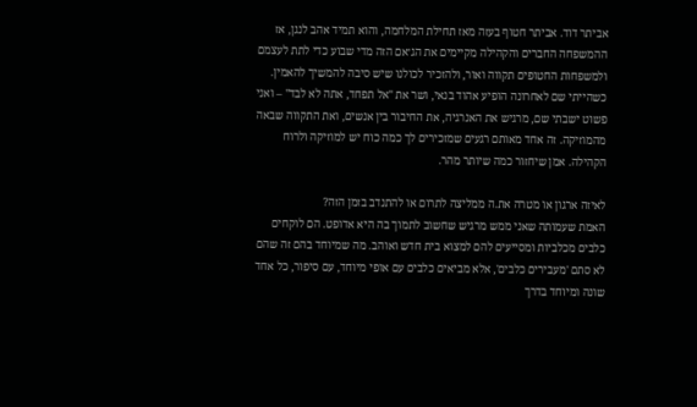אביתר דוד. אביתר חטוף בעזה מאז תחילת המלחמה, והוא תמיד אהב לנגן, אז ההמשפחה החברים והקהילה מקיימים את הג׳אם הזה מדי שבוע כדי לתת לעצמם ולמשפחות החטופים תקווה ואור, ולהזכיר לכולנו שיש סיבה להמשיך להאמין. כשהייתי שם לאחרונה הופיע אהוד בנאי, ושר את "אל תפחד, אתה לא לבד" – ואני פשוט ישבתי שם, מרגיש את האנרגיה, את החיבור בין אנשים, ואת התקווה שבאה מהמוזיקה. זה אחד מאותם רגעים שמזכירים לך כמה כוח יש למוזיקה ולרוח הקהילה. אמן שיחזור כמה שיותר מהר.

לאיזה ארגון או מטרה את.ה ממליצה לתרום או להתנדב בזמן הזה?
האמת שעמותה שאני ממש מרגיש שחשוב לתמוך בה היא אדופט. הם לוקחים כלבים מכלביות ומסייעים להם למצוא בית חדש ואוהב. מה שמיוחד בהם זה שהם לא סתם 'מעבירים כלבים', אלא מביאים כלבים עם אופי מיוחד, עם סיפור, כל אחד שונה ומיוחד בדרך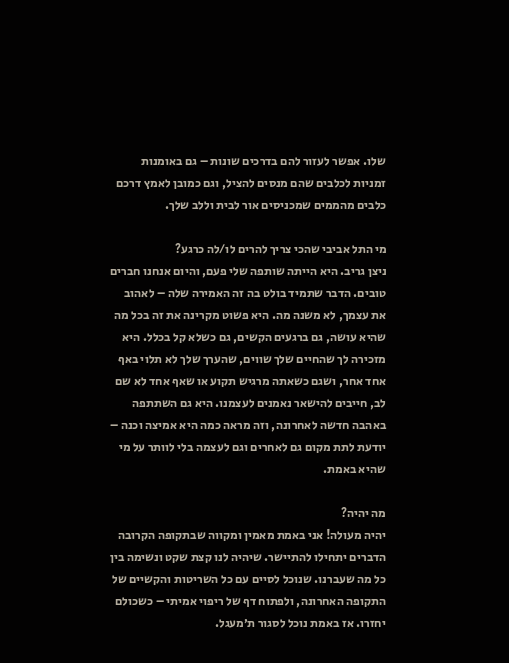שלו. אפשר לעזור להם בדרכים שונות – גם באומנות זמניות לכלבים שהם מנסים להציל, וגם כמובן לאמץ דרכם כלבים מהממים שמכניסים אור לבית וללב שלך.

מי התל אביבי שהכי צריך להרים לו/לה כרגע?
ניצן גריב. היא הייתה שותפה שלי פעם, והיום אנחנו חברים טובים. הדבר שתמיד בולט בה זה האמירה שלה – לאהוב את עצמך, לא משנה מה. היא פשוט מקרינה את זה בכל מה שהיא עושה, גם ברגעים הקשים, גם כשלא קל בכלל. היא מזכירה לך שהחיים שלך שווים, שהערך שלך לא תלוי באף אחד אחר, ושגם כשאתה מרגיש תקוע או שאף אחד לא שם לב, חייבים להישאר נאמנים לעצמנו. היא גם השתתפה באהבה חדשה לאחרונה, וזה מראה כמה היא אמיצה וכנה – יודעת לתת מקום גם לאחרים וגם לעצמה בלי לוותר על מי שהיא באמת.

מה יהיה?
יהיה מעולה! אני באמת מאמין ומקווה שבתקופה הקרובה הדברים יתחילו להתיישר. שיהיה לנו קצת שקט ונשימה בין כל מה שעברנו. שנוכל לסיים עם כל השריטות והקשיים של התקופה האחרונה, ולפתוח דף של ריפוי אמיתי – כשכולם יחזרו. אז באמת נוכל לסגור ת׳מעגל.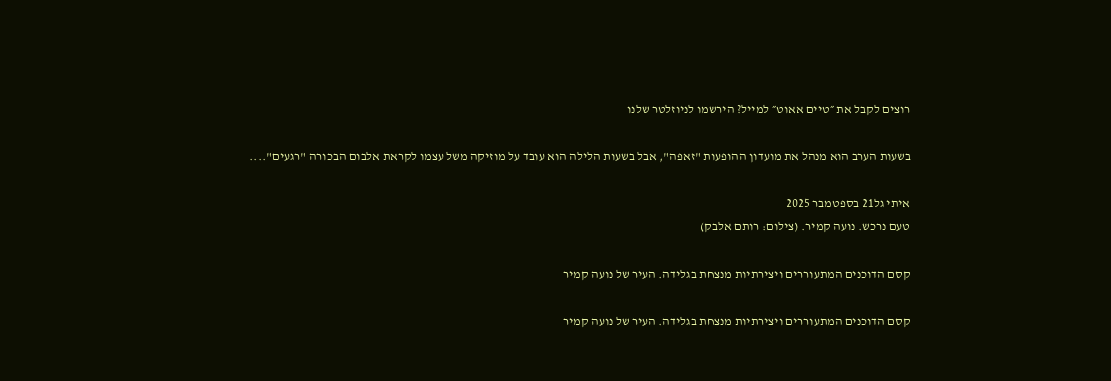רוצים לקבל את ״טיים אאוט״ למייל? הירשמו לניוזלטר שלנו

בשעות הערב הוא מנהל את מועדון ההופעות "זאפה", אבל בשעות הלילה הוא עובד על מוזיקה משל עצמו לקראת אלבום הבכורה "רגעים"....

איתי גל21 בספטמבר 2025
טעם נרכש. נועה קמיר. (צילום: רותם אלבק)

קסם הדוכנים המתעוררים ויצירתיות מנצחת בגלידה. העיר של נועה קמיר

קסם הדוכנים המתעוררים ויצירתיות מנצחת בגלידה. העיר של נועה קמיר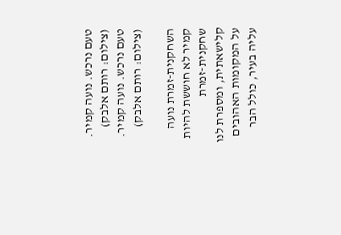טעם נרכש. נועה קמיר. (צילום: רותם אלבק)
טעם נרכש. נועה קמיר. (צילום: רותם אלבק)

השחקנית-זמרת נועה קמיר לא חוששת להיות שחקנית-זמרת קלישאתית, ומספרת לנו על המקומות האהובים עליה בעיר, כולל הבר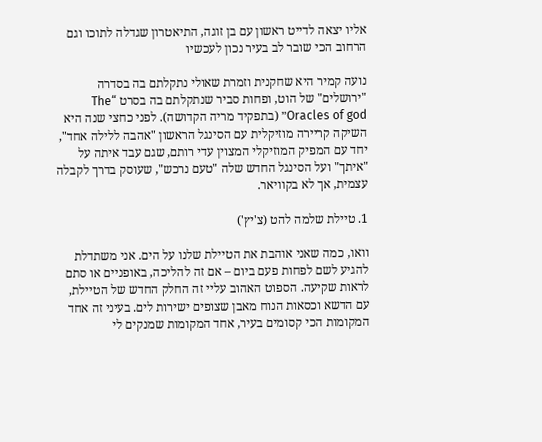אליו יצאה לדייט ראשון עם בן זוגה, התיאטרון שגדלה לתוכו וגם הרחוב הכי שובר לב בעיר נכון לעכשיו

נועה קמיר היא שחקנית וזמרת שאולי נתקלתם בה בסדרה "ירושלים" של הוט, ופחות סביר שנתקלתם בה בסרט “The Oracles of god״ (בתפקיד מריה הקדושה). לפני כחצי שנה היא השיקה קריירה מוזיקלית עם הסינגל הראשון "אהבה ללילה אחד", יחד עם המפיק המוזיקלי המצוין עדי רותם, שגם עבד איתה על "איתך" ועל הסינגל החדש שלה "טעם נרכש", שעוסק בדרך לקבלה עצמית, אך לא בקוויאר.

1. טיילת שלמה להט (צ'יץ')

וואו, כמה שאני אוהבת את הטיילת שלנו על הים. אני משתדלת להגיע לשם לפחות פעם ביום – אם זה להליכה, באופניים או סתם לראות שקיעה. הספוט האהוב עליי זה החלק החדש של הטיילת, עם הדשא וכסאות הנוח מאבן שצופים ישירות לים. בעיני זה אחד המקומות הכי קסומים בעיר, אחד המקומות שמנקים לי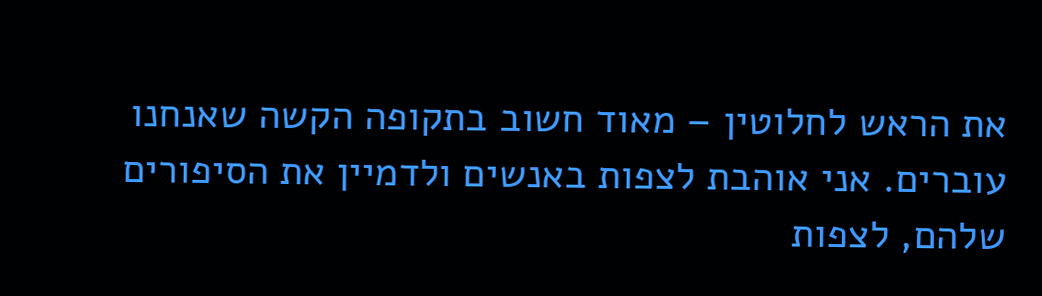את הראש לחלוטין – מאוד חשוב בתקופה הקשה שאנחנו עוברים. אני אוהבת לצפות באנשים ולדמיין את הסיפורים שלהם, לצפות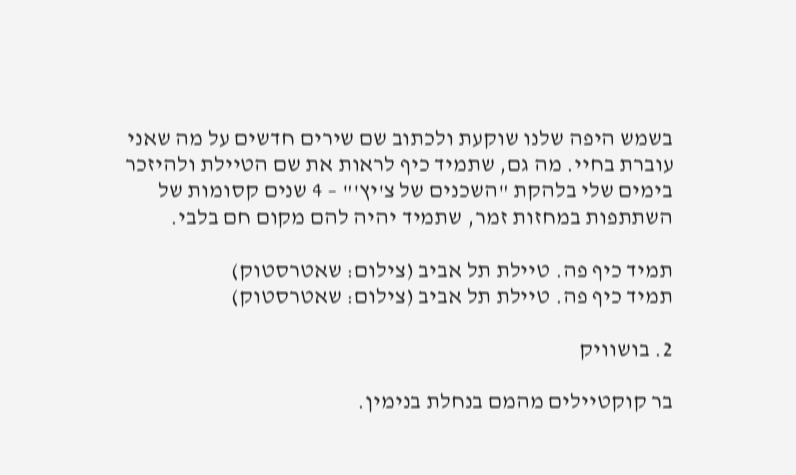בשמש היפה שלנו שוקעת ולכתוב שם שירים חדשים על מה שאני עוברת בחיי. מה גם, שתמיד כיף לראות את שם הטיילת ולהיזכר בימים שלי בלהקת "השכנים של צ'יץ'" – 4 שנים קסומות של השתתפות במחזות זמר, שתמיד יהיה להם מקום חם בלבי.

תמיד כיף פה. טיילת תל אביב (צילום: שאטרסטוק)
תמיד כיף פה. טיילת תל אביב (צילום: שאטרסטוק)

2. בושוויק

בר קוקטיילים מהמם בנחלת בנימין.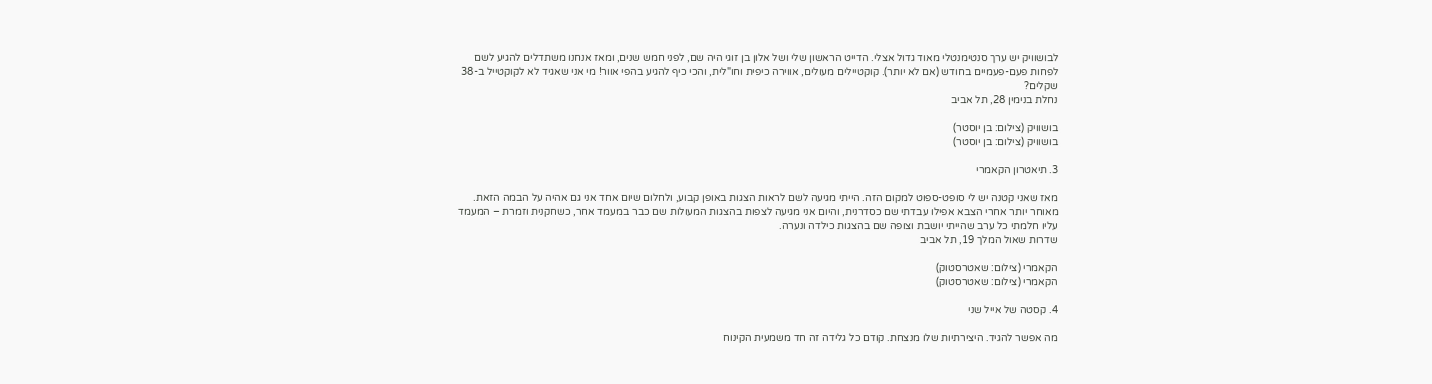לבושוויק יש ערך סנטימנטלי מאוד גדול אצלי. הדייט הראשון שלי ושל אלון בן זוגי היה שם, לפני חמש שנים, ומאז אנחנו משתדלים להגיע לשם לפחות פעם-פעמיים בחודש (אם לא יותר). קוקטיילים מעולים, אווירה כיפית וחו"לית, והכי כיף להגיע בהפי אוור! מי אני שאגיד לא לקוקטייל ב-38 שקלים?
נחלת בנימין 28, תל אביב

בושוויק (צילום: בן יוסטר)
בושוויק (צילום: בן יוסטר)

3. תיאטרון הקאמרי

מאז שאני קטנה יש לי סופט-ספוט למקום הזה. הייתי מגיעה לשם לראות הצגות באופן קבוע, ולחלום שיום אחד אני גם אהיה על הבמה הזאת. מאוחר יותר אחרי הצבא אפילו עבדתי שם כסדרנית, והיום אני מגיעה לצפות בהצגות המעולות שם כבר במעמד אחר, כשחקנית וזמרת – המעמד עליו חלמתי כל ערב שהייתי יושבת וצופה שם בהצגות כילדה ונערה.
שדרות שאול המלך 19, תל אביב

הקאמרי (צילום: שאטרסטוק)
הקאמרי (צילום: שאטרסטוק)

4. קסטה של אייל שני

מה אפשר להגיד. היצירתיות שלו מנצחת. קודם כל גלידה זה חד משמעית הקינוח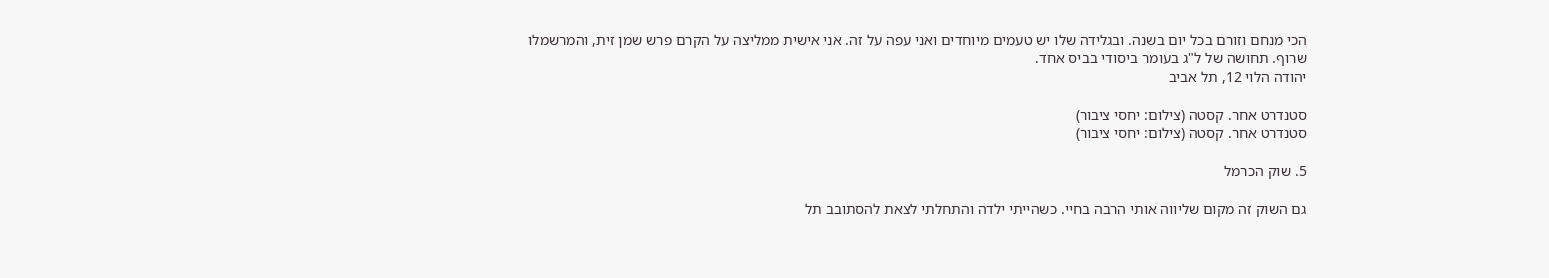הכי מנחם וזורם בכל יום בשנה. ובגלידה שלו יש טעמים מיוחדים ואני עפה על זה. אני אישית ממליצה על הקרם פרש שמן זית, והמרשמלו שרוף. תחושה של ל"ג בעומר ביסודי בביס אחד.
יהודה הלוי 12, תל אביב

סטנדרט אחר. קסטה (צילום: יחסי ציבור)
סטנדרט אחר. קסטה (צילום: יחסי ציבור)

5. שוק הכרמל

גם השוק זה מקום שליווה אותי הרבה בחיי. כשהייתי ילדה והתחלתי לצאת להסתובב תל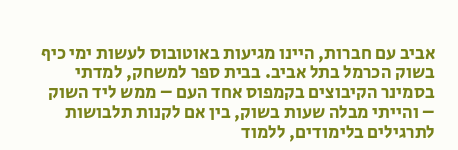אביב עם חברות, היינו מגיעות באוטובוס לעשות ימי כיף בשוק הכרמל בתל אביב. בבית ספר למשחק, למדתי בסמינר הקיבוצים בקמפוס אחד העם – ממש ליד השוק – והייתי מבלה שעות בשוק, בין אם לקנות תלבושות לתרגילים בלימודים, ללמוד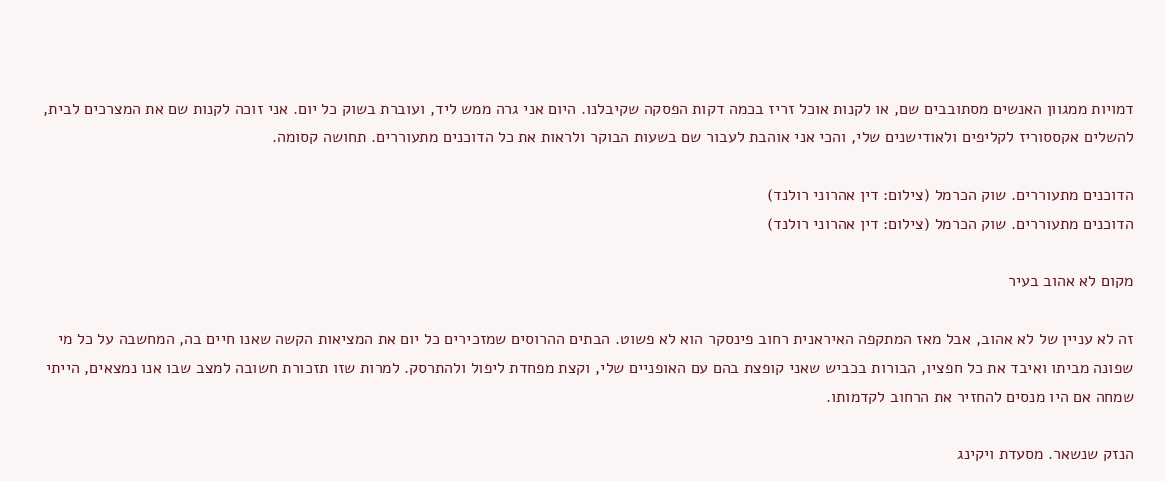דמויות ממגוון האנשים מסתובבים שם, או לקנות אוכל זריז בכמה דקות הפסקה שקיבלנו. היום אני גרה ממש ליד, ועוברת בשוק כל יום. אני זוכה לקנות שם את המצרכים לבית, להשלים אקססוריז לקליפים ולאודישנים שלי, והכי אני אוהבת לעבור שם בשעות הבוקר ולראות את כל הדוכנים מתעוררים. תחושה קסומה.

הדוכנים מתעוררים. שוק הכרמל (צילום: דין אהרוני רולנד)
הדוכנים מתעוררים. שוק הכרמל (צילום: דין אהרוני רולנד)

מקום לא אהוב בעיר

זה לא עניין של לא אהוב, אבל מאז המתקפה האיראנית רחוב פינסקר הוא לא פשוט. הבתים ההרוסים שמזכירים כל יום את המציאות הקשה שאנו חיים בה, המחשבה על כל מי שפונה מביתו ואיבד את כל חפציו, הבורות בכביש שאני קופצת בהם עם האופניים שלי, וקצת מפחדת ליפול ולהתרסק. למרות שזו תזכורת חשובה למצב שבו אנו נמצאים, הייתי שמחה אם היו מנסים להחזיר את הרחוב לקדמותו.

הנזק שנשאר. מסעדת ויקינג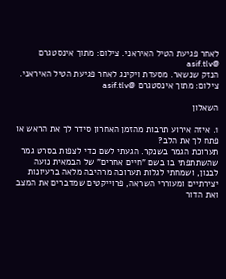לאחר פגיעת הטיל האיראני. צילום: מתוך אינסטגרם @asif.tlv
הנזק שנשאר. מסעדת ויקינג לאחר פגיעת הטיל האיראני. צילום: מתוך אינסטגרם @asif.tlv

השאלון

1. איזה אירוע תרבות מהזמן האחרון סידר לך את הראש או פתח לך את הלב?
תערוכת הגמר בשנקר. הגעתי לשם כדי לצפות בסרט גמר שהשתתפתי בו בשם "חיים אחרים" של הבמאית נועה לבנון, ושמחתי לגלות תערוכה מרהיבה מלאה ברעיונות יצירתיים ומעוררי השראה, פרוייקטים שמדברים את המצב ואת הדור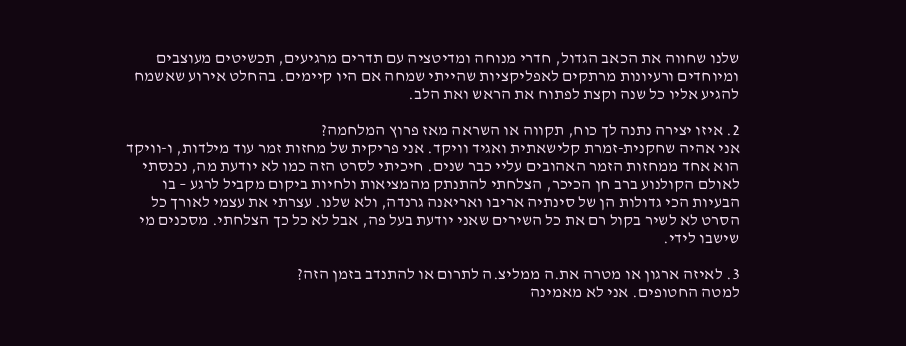שלנו שחווה את הכאב הגדול, חדרי מנוחה ומדיטציה עם תדרים מרגיעים, תכשיטים מעוצבים ומיוחדים ורעיונות מרתקים לאפליקציות שהייתי שמחה אם היו קיימים. בהחלט אירוע שאשמח להגיע אליו כל שנה וקצת לפתוח את הראש ואת הלב.

2. איזו יצירה נתנה לך כוח, תקווה או השראה מאז פרוץ המלחמה?
אני אהיה שחקנית-זמרת קלישאתית ואגיד וויקד. אני פריקית של מחזות זמר עוד מילדות, ו-וויקד הוא אחד ממחזות הזמר האהובים עליי כבר שנים. חיכיתי לסרט הזה כמו לא יודעת מה, נכנסתי לאולם הקולנוע ברב חן הכיכר, הצלחתי להתנתק מהמציאות ולחיות ביקום מקביל לרגע – בו הבעיות הכי גדולות הן של סינתיה אריבו ואריאנה גרנדה, ולא שלנו. עצרתי את עצמי לאורך כל הסרט לא לשיר בקול רם את כל השירים שאני יודעת בעל פה, אבל לא כל כך הצלחתי. מסכנים מי שישבו לידי.

3. לאיזה ארגון או מטרה את.ה ממליצ.ה לתרום או להתנדב בזמן הזה?
למטה החטופים. אני לא מאמינה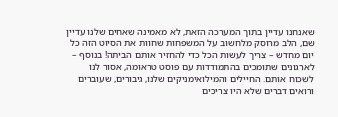שאנחנו עדיין בתוך המערכה הזאת, לא מאמינה שאחים שלנו עדיין שם, הלב מרוסק מלחשוב על המשפחות שחוות את הסיוט הזה כל יום מחדש – צריך לעשות הכל כדי להחזיר אותם הביתה! בנוסף – לארגונים שתומכים בהתמודדות עם פוסט טראומה, אסור לנו לשכוח אותם. החיילים והמילואימניקים שלנו, גיבורים, שעוברים ורואים דברים שלא היו צריכים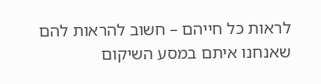לראות כל חייהם – חשוב להראות להם שאנחנו איתם במסע השיקום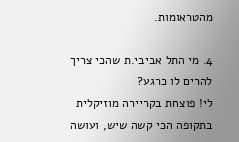מהטראומות.

4. מי התל אביבי.ת שהכי צריך להרים לו כרגע?
לי! פוצחת בקריירה מוזיקלית בתקופה הכי קשה שיש, ועושה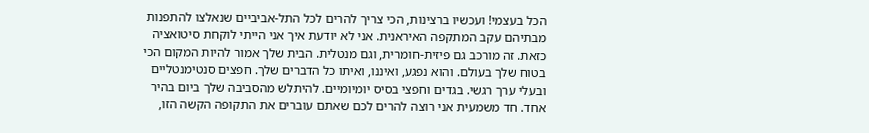הכל בעצמי! ועכשיו ברצינות, הכי צריך להרים לכל התל-אביביים שנאלצו להתפנות מבתיהם עקב המתקפה האיראנית. אני לא יודעת איך אני הייתי לוקחת סיטואציה כזאת. זה מורכב גם פיזית-חומרית, וגם מנטלית. הבית שלך אמור להיות המקום הכי בטוח שלך בעולם. והוא נפגע, ואיננו, ואיתו כל הדברים שלך. חפצים סנטימנטליים ובעלי ערך רגשי. בגדים וחפצי בסיס יומיומיים. להיתלש מהסביבה שלך ביום בהיר אחד. חד משמעית אני רוצה להרים לכם שאתם עוברים את התקופה הקשה הזו,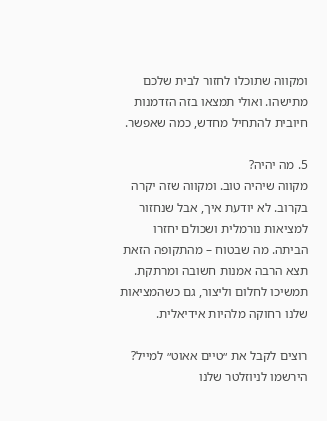ומקווה שתוכלו לחזור לבית שלכם מתישהו. ואולי תמצאו בזה הזדמנות חיובית להתחיל מחדש, כמה שאפשר.

5. מה יהיה?
מקווה שיהיה טוב. ומקווה שזה יקרה בקרוב. לא יודעת איך, אבל שנחזור למציאות נורמלית ושכולם יחזרו הביתה. מה שבטוח – מהתקופה הזאת תצא הרבה אמנות חשובה ומרתקת. תמשיכו לחלום וליצור, גם כשהמציאות שלנו רחוקה מלהיות אידיאלית.

רוצים לקבל את ״טיים אאוט״ למייל? הירשמו לניוזלטר שלנו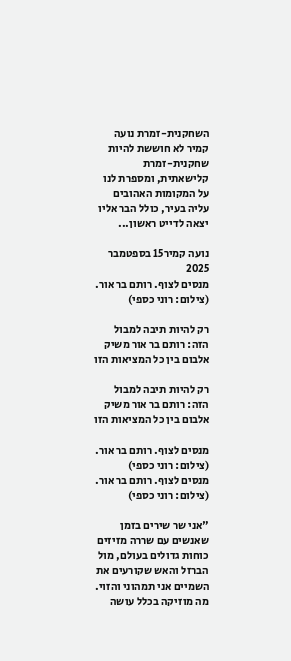השחקנית-זמרת נועה קמיר לא חוששת להיות שחקנית-זמרת קלישאתית, ומספרת לנו על המקומות האהובים עליה בעיר, כולל הבר אליו יצאה לדייט ראשון...

נועה קמיר15 בספטמבר 2025
מנסים לצוף. רותם בר אור. (צילום: רוני כספי)

רק להיות תיבה למבול הזה: רותם בר אור משיק אלבום בין כל המציאות הזו

רק להיות תיבה למבול הזה: רותם בר אור משיק אלבום בין כל המציאות הזו

מנסים לצוף. רותם בר אור. (צילום: רוני כספי)
מנסים לצוף. רותם בר אור. (צילום: רוני כספי)

"אני שר שירים בזמן שאנשים עם שררה מזיזים כוחות גדולים בעולם, מול הברזל והאש שקורעים את השמיים אני תמהוני והזוי. מה מוזיקה בכלל עושה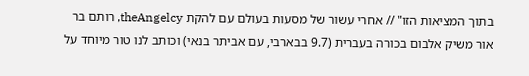בתוך המציאות הזו" // אחרי עשור של מסעות בעולם עם להקת theAngelcy, רותם בר אור משיק אלבום בכורה בעברית (9.7 בבארבי, עם אביתר בנאי) וכותב לנו טור מיוחד על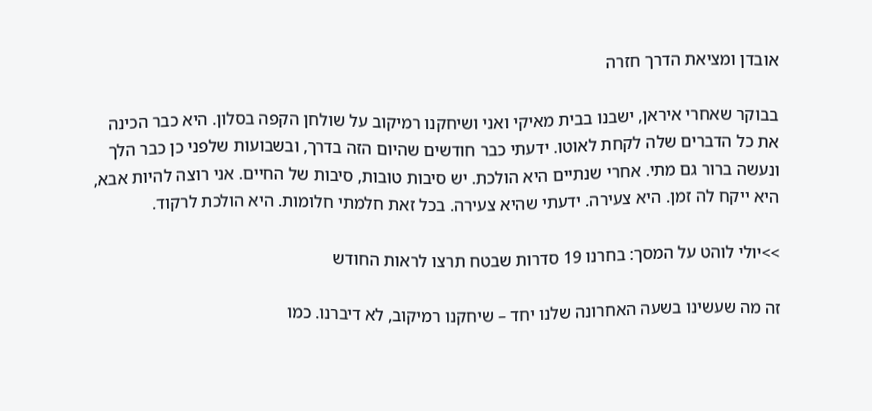אובדן ומציאת הדרך חזרה

בבוקר שאחרי איראן, ישבנו בבית מאיקי ואני ושיחקנו רמיקוב על שולחן הקפה בסלון. היא כבר הכינה את כל הדברים שלה לקחת לאוטו. ידעתי כבר חודשים שהיום הזה בדרך, ובשבועות שלפני כן כבר הלך ונעשה ברור גם מתי. אחרי שנתיים היא הולכת. יש סיבות טובות, סיבות של החיים. אני רוצה להיות אבא, היא ייקח לה זמן. היא צעירה. ידעתי שהיא צעירה. בכל זאת חלמתי חלומות. היא הולכת לרקוד.

>>יולי לוהט על המסך: בחרנו 19 סדרות שבטח תרצו לראות החודש

זה מה שעשינו בשעה האחרונה שלנו יחד – שיחקנו רמיקוב, לא דיברנו. כמו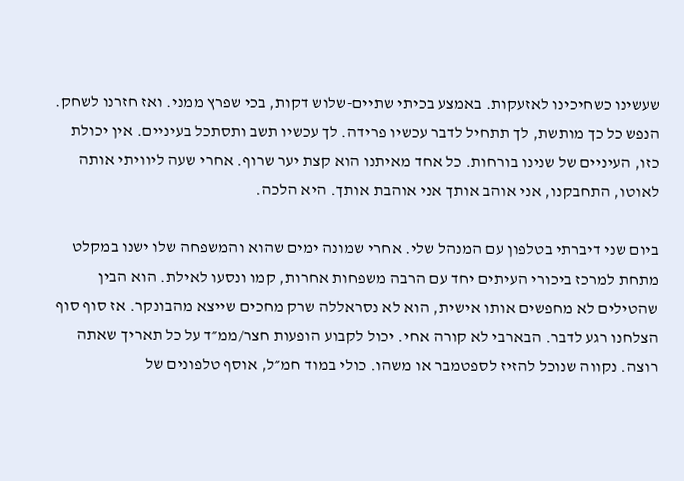שעשינו כשחיכינו לאזעקות. באמצע בכיתי שתיים-שלוש דקות, בכי שפרץ ממני. ואז חזרנו לשחק. הנפש כל כך מותשת, לך תתחיל לדבר עכשיו פרידה. לך עכשיו תשב ותסתכל בעיניים. אין יכולת כזו, העיניים של שנינו בורחות. כל אחד מאיתנו הוא קצת יער שרוף. אחרי שעה ליוויתי אותה לאוטו, התחבקנו, אני אוהב אותך אני אוהבת אותך. היא הלכה.

ביום שני דיברתי בטלפון עם המנהל שלי. אחרי שמונה ימים שהוא והמשפחה שלו ישנו במקלט מתחת למרכז ביכורי העיתים יחד עם הרבה משפחות אחרות, קמו ונסעו לאילת. הוא הבין שהטילים לא מחפשים אותו אישית, הוא לא נסראללה שרק מחכים שייצא מהבונקר. אז סוף סוף הצלחנו רגע לדבר. הבארבי לא קורה אחי. יכול לקבוע הופעות חצר/ממ״ד על כל תאריך שאתה רוצה. נקווה שנוכל להזיז לספטמבר או משהו. כולי במוד חמ״ל, אוסף טלפונים של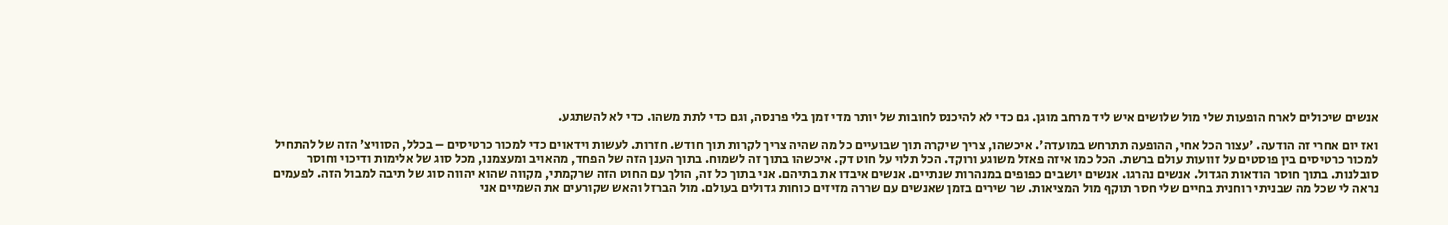אנשים שיכולים לארח הופעות שלי מול שלושים איש ליד מרחב מוגן. גם כדי לא להיכנס לחובות של יותר מדי זמן בלי פרנסה, וגם כדי לתת משהו. כדי לא להשתגע.

ואז יום אחרי זה הודעה. 'עצור הכל אחי, ההופעה תתרחש במועדה'. איכשהו, צריך שיקרה תוך שבועיים כל מה שהיה צריך לקרות תוך חודש. חזרות. לעשות וידאוים כדי למכור כרטיסים – בכלל, הסוויצ׳ הזה של להתחיל למכור כרטיסים בין פוסטים על זוועות עולם ברשת. הכל כמו איזה פאזל משוגע ורוקד. הכל תלוי על חוט דק. איכשהו בתוך זה לשמוח. בתוך הענן הזה של הפחד, מהאויב ומעצמנו, מכל סוג של אלימות ודיכוי וחוסר סובלנות. בתוך חוסר הודאות הגדול. אנשים נהרגו. אנשים יושבים כפופים במנהרות שנתיים. אנשים איבדו את בתיהם. אני בתוך כל זה, הולך עם החוט הזה שרקמתי, מקווה שהוא יהווה סוג של תיבה למבול הזה. לפעמים נראה לי שכל מה שבניתי רוחנית בחיים שלי חסר תוקף מול המציאות. שר שירים בזמן שאנשים עם שררה מזיזים כוחות גדולים בעולם. מול הברזל והאש שקורעים את השמיים אני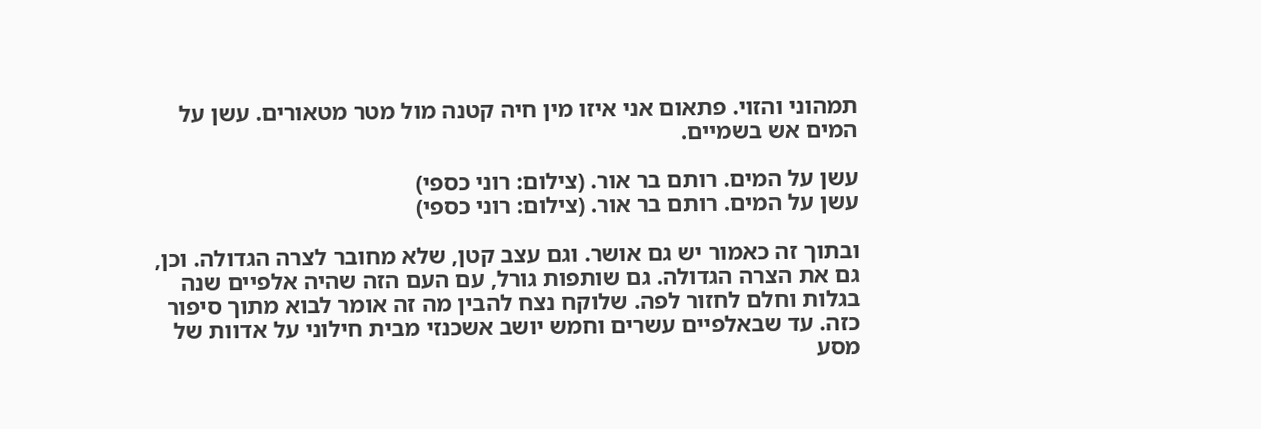תמהוני והזוי. פתאום אני איזו מין חיה קטנה מול מטר מטאורים. עשן על המים אש בשמיים.

עשן על המים. רותם בר אור. (צילום: רוני כספי)
עשן על המים. רותם בר אור. (צילום: רוני כספי)

ובתוך זה כאמור יש גם אושר. וגם עצב קטן, שלא מחובר לצרה הגדולה. וכן, גם את הצרה הגדולה. גם שותפות גורל, עם העם הזה שהיה אלפיים שנה בגלות וחלם לחזור לפה. שלוקח נצח להבין מה זה אומר לבוא מתוך סיפור כזה. עד שבאלפיים עשרים וחמש יושב אשכנזי מבית חילוני על אדוות של מסע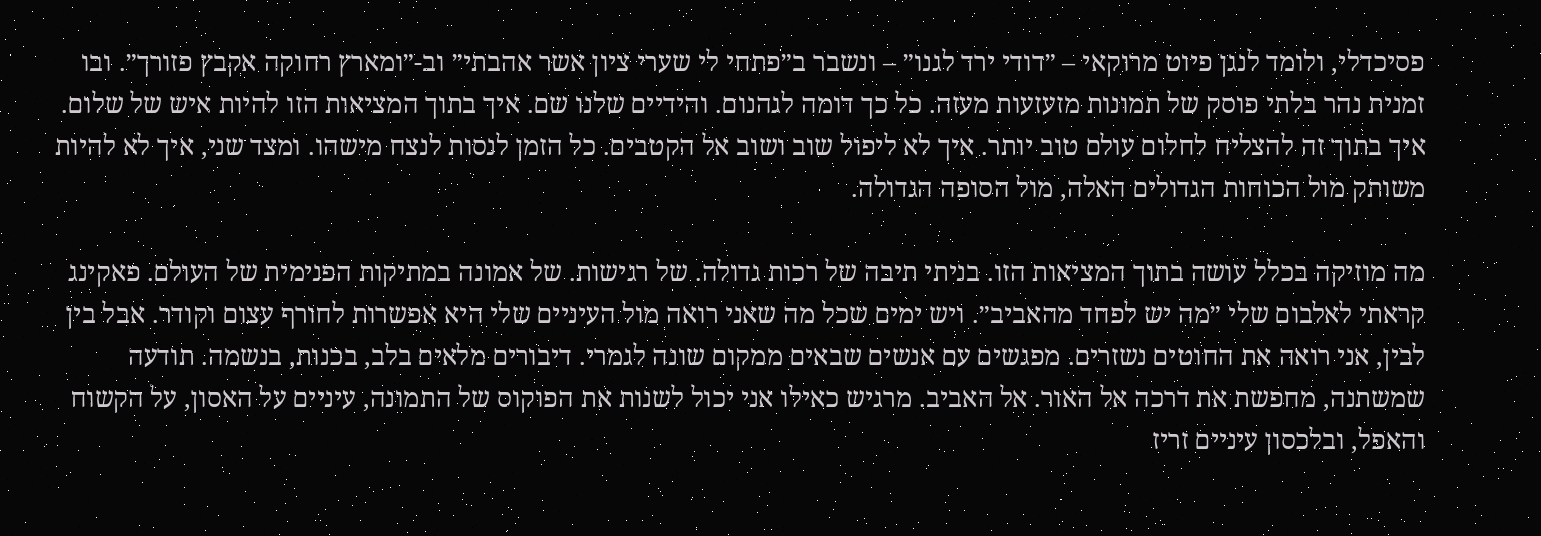פסיכדלי, ולומד לנגן פיוט מרוקאי – ״דודי ירד לגנו״ – ונשבר ב״פתחי לי שערי ציון אשר אהבתי״ וב-״ומארץ רחוקה אקבץ פזורך״. ובו זמנית נהר בלתי פוסק של תמונות מזעזעות מעזה. כל כך דומה לגהנום. והידיים שלנו שם. איך בתוך המציאות הזו להיות איש של שלום. איך בתוך זה להצליח לחלום עולם טוב יותר. איך לא ליפול שוב ושוב אל הקטבים. כל הזמן לנסות לנצח מישהו. ומצד שני, איך לא להיות משותק מול הכוחות הגדולים האלה, מול הסופה הגדולה.

מה מוזיקה בכלל עושה בתוך המציאות הזו. בניתי תיבה של רכות גדולה. של רגישות. של אמונה במתיקות הפנימית של העולם. פאקינג קראתי לאלבום שלי ״מה יש לפחד מהאביב״. ויש ימים שכל מה שאני רואה מול העיניים שלי היא אפשרות לחורף עצום וקודר. אבל בין לבין, אני רואה את החוטים נשזרים. מפגשים עם אנשים שבאים ממקום שונה לגמרי. דיבורים מלאים בלב, בכנות, בנשמה. תודעה שמשתנה, מחפשת את דרכה אל האור. אל האביב. מרגיש כאילו אני יכול לשנות את הפוקוס של התמונה, עיניים על האסון, על הקשוח והאפל, ובלכסון עיניים זריז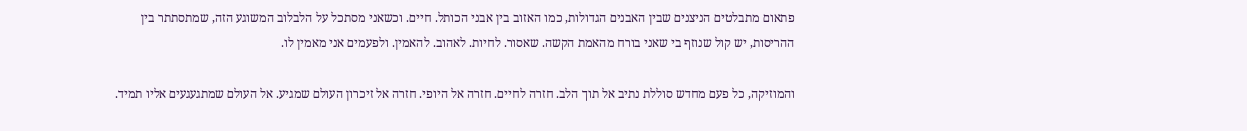פתאום מתבלטים הניצנים שבין האבנים הגדולות, כמו האזוב בין אבני הכותל. חיים. וכשאני מסתכל על הלבלוב המשוגע הזה, שמתסתתר בין ההריסות, יש קול שנוזף בי שאני בורח מהאמת הקשה. שאסור. לחיות. לאהוב. להאמין. ולפעמים אני מאמין לו.

והמוזיקה, כל פעם מחדש סוללת נתיב אל תוך הלב. חזרה לחיים. חזרה אל היופי. חזרה אל זיכרון העולם שמגיע. אל העולם שמתגעגעים אליו תמיד.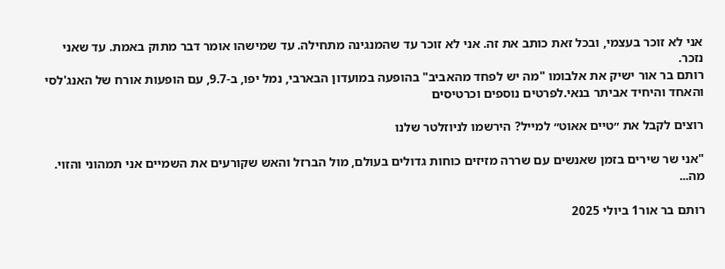אני לא זוכר בעצמי, ובכל זאת כותב את זה. אני לא זוכר עד שהמנגינה מתחילה. עד שמישהו אומר דבר מתוק באמת. עד שאני נזכר.
רותם בר אור ישיק את אלבומו "מה יש לפחד מהאביב" בהופעה במועדון הבארבי, נמל יפו, ב-9.7, עם הופעות אורח של האנג'לסי והאחד והיחיד אביתר בנאי.לפרטים נוספים וכרטיסים

רוצים לקבל את ״טיים אאוט״ למייל? הירשמו לניוזלטר שלנו

"אני שר שירים בזמן שאנשים עם שררה מזיזים כוחות גדולים בעולם, מול הברזל והאש שקורעים את השמיים אני תמהוני והזוי. מה...

רותם בר אור1 ביולי 2025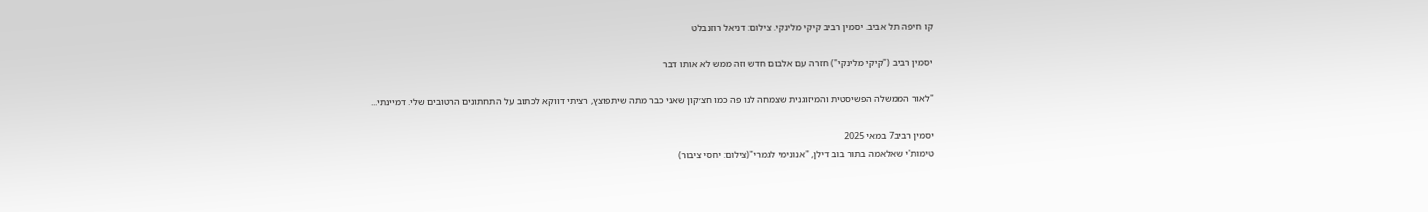קו חיפה תל אביב. יסמין רביב קיקי מלינקי. צילום: דניאל רוזנבלט

יסמין רביב ("קיקי מלינקי") חזרה עם אלבום חדש וזה ממש לא אותו דבר

"לאור הממשלה הפשיסטית והמיזוגנית שצמחה לנו פה כמו חצ׳קון שאני כבר מתה שיתפוצץ, רציתי דווקא לכתוב על התחתונים הרטובים שלי. דמיינתי...

יסמין רביב7 במאי 2025
טימות'י שאלאמה בתור בוב דילן, "אנונימי לגמרי"(צילום: יחסי ציבור)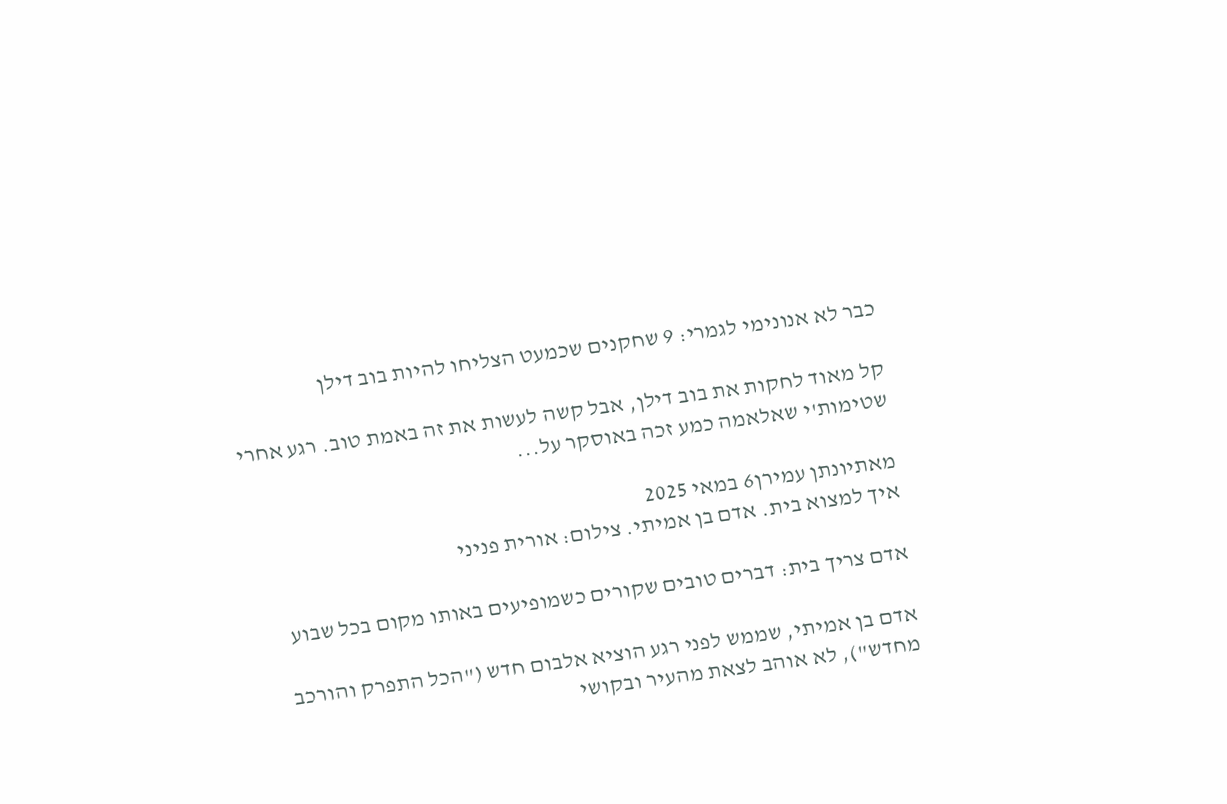כבר לא אנונימי לגמרי: 9 שחקנים שכמעט הצליחו להיות בוב דילן

קל מאוד לחקות את בוב דילן, אבל קשה לעשות את זה באמת טוב. רגע אחרי שטימות'י שאלאמה כמע זכה באוסקר על...

מאתיונתן עמירן6 במאי 2025
איך למצוא בית. אדם בן אמיתי. צילום: אורית פניני

אדם צריך בית: דברים טובים שקורים כשמופיעים באותו מקום בכל שבוע

אדם בן אמיתי, שממש לפני רגע הוציא אלבום חדש ("הכל התפרק והורכב מחדש"), לא אוהב לצאת מהעיר ובקושי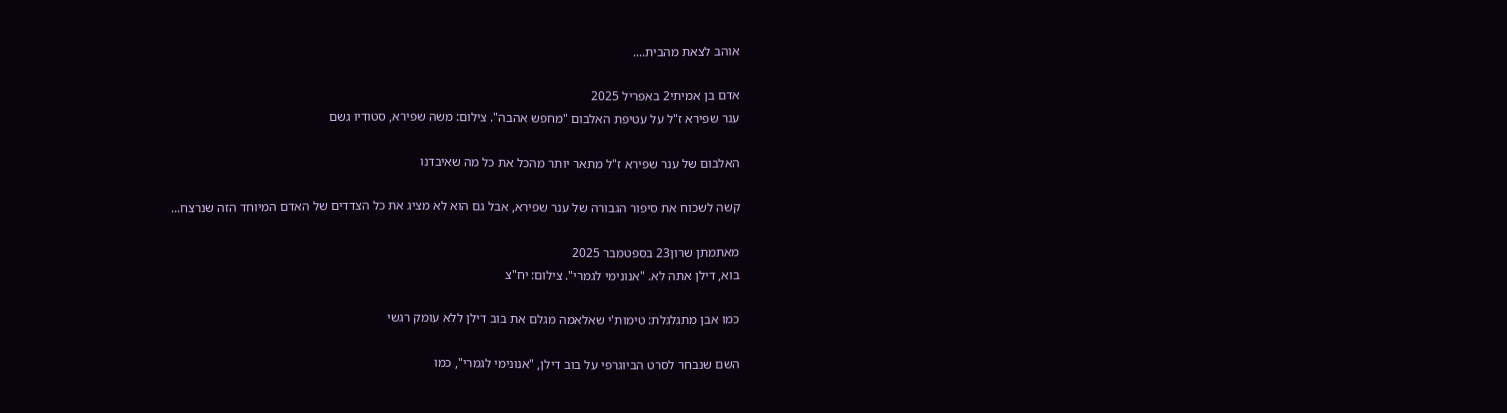אוהב לצאת מהבית....

אדם בן אמיתי2 באפריל 2025
ענר שפירא ז"ל על עטיפת האלבום "מחפש אהבה". צילום: משה שפירא, סטודיו גשם

האלבום של ענר שפירא ז"ל מתאר יותר מהכל את כל מה שאיבדנו

קשה לשכוח את סיפור הגבורה של ענר שפירא, אבל גם הוא לא מציג את כל הצדדים של האדם המיוחד הזה שנרצח...

מאתמתן שרון23 בספטמבר 2025
בוא, דילן אתה לא. "אנונימי לגמרי". צילום: יח"צ

כמו אבן מתגלגלת: טימות'י שאלאמה מגלם את בוב דילן ללא עומק רגשי

השם שנבחר לסרט הביוגרפי על בוב דילן, "אנונימי לגמרי", כמו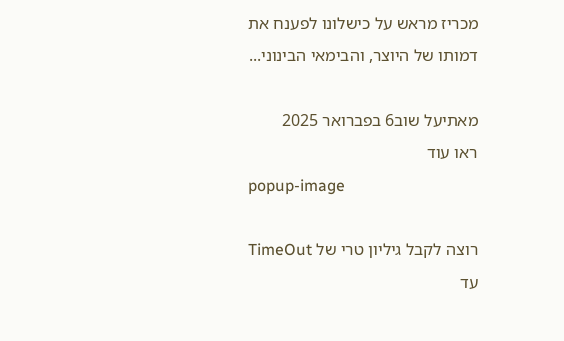מכריז מראש על כישלונו לפענח את דמותו של היוצר, והבימאי הבינוני...

מאתיעל שוב6 בפברואר 2025
ראו עוד
popup-image

רוצה לקבל גיליון טרי של TimeOut עד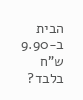הבית ב-9.90 ש"ח בלבד?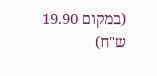(במקום 19.90 ש"ח)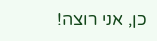כן, אני רוצה!